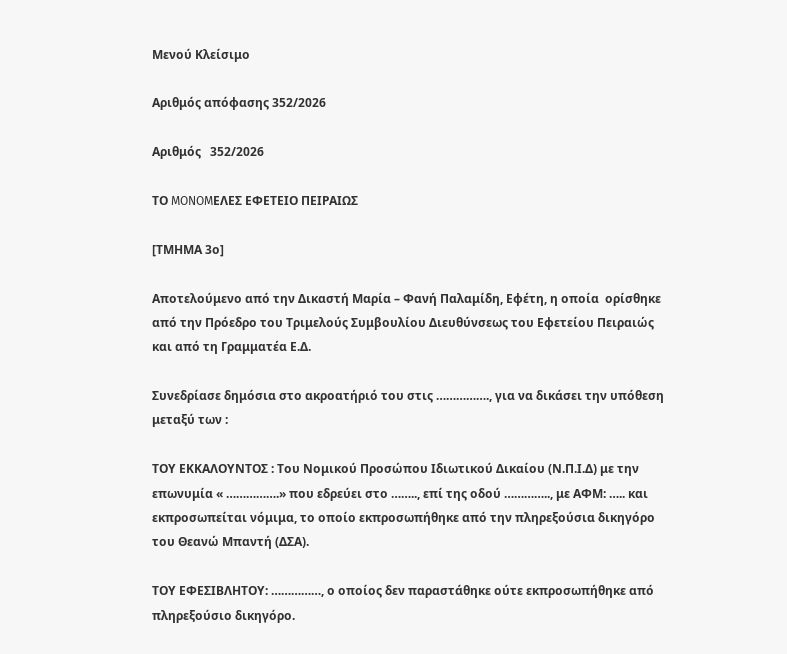Μενού Κλείσιμο

Αριθμός απόφασης 352/2026

Αριθμός   352/2026

ΤΟ MONOMΕΛΕΣ ΕΦΕΤΕΙΟ ΠΕΙΡΑΙΩΣ

[ΤΜΗΜΑ 3ο]

Αποτελούμενο από την Δικαστή Μαρία – Φανή Παλαμίδη, Εφέτη, η οποία  ορίσθηκε από την Πρόεδρο του Τριμελούς Συμβουλίου Διευθύνσεως του Εφετείου Πειραιώς και από τη Γραμματέα Ε.Δ.

Συνεδρίασε δημόσια στο ακροατήριό του στις ……………., για να δικάσει την υπόθεση μεταξύ των :

ΤΟΥ ΕΚΚΑΛΟΥΝΤΟΣ : Του Νομικού Προσώπου Ιδιωτικού Δικαίου (Ν.Π.Ι.Δ) με την επωνυμία « …………….» που εδρεύει στο …….., επί της οδού ………….., με ΑΦΜ: ….. και εκπροσωπείται νόμιμα, το οποίο εκπροσωπήθηκε από την πληρεξούσια δικηγόρο του Θεανώ Μπαντή (ΔΣΑ).

ΤΟΥ ΕΦΕΣΙΒΛΗΤΟΥ: ……………, ο οποίος δεν παραστάθηκε ούτε εκπροσωπήθηκε από πληρεξούσιο δικηγόρο.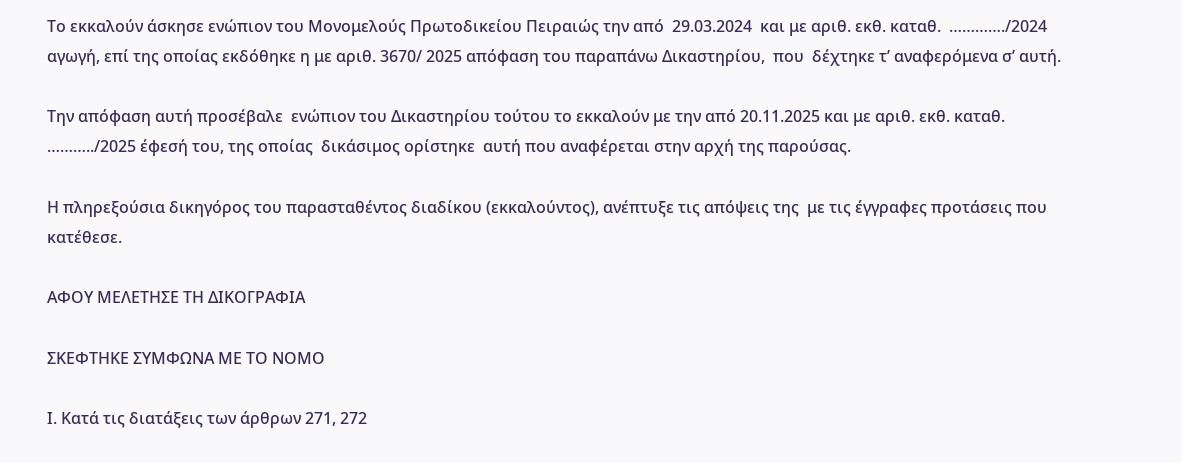Το εκκαλούν άσκησε ενώπιον του Μονομελούς Πρωτοδικείου Πειραιώς την από  29.03.2024  και με αριθ. εκθ. καταθ.  …………./2024 αγωγή, επί της οποίας εκδόθηκε η με αριθ. 3670/ 2025 απόφαση του παραπάνω Δικαστηρίου,  που  δέχτηκε τ’ αναφερόμενα σ’ αυτή.

Την απόφαση αυτή προσέβαλε  ενώπιον του Δικαστηρίου τούτου το εκκαλούν με την από 20.11.2025 και με αριθ. εκθ. καταθ. ………../2025 έφεσή του, της οποίας  δικάσιμος ορίστηκε  αυτή που αναφέρεται στην αρχή της παρούσας.

Η πληρεξούσια δικηγόρος του παρασταθέντος διαδίκου (εκκαλούντος), ανέπτυξε τις απόψεις της  με τις έγγραφες προτάσεις που κατέθεσε.

ΑΦΟΥ ΜΕΛΕΤΗΣΕ ΤΗ ΔΙΚΟΓΡΑΦΙΑ

ΣΚΕΦΤΗΚΕ ΣΥΜΦΩΝΑ ΜΕ ΤΟ ΝΟΜΟ

Ι. Κατά τις διατάξεις των άρθρων 271, 272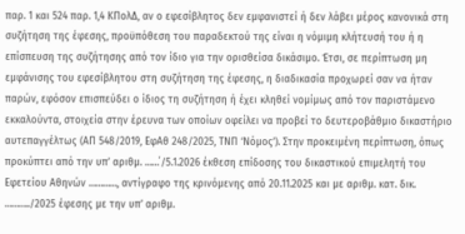παρ. 1 και 524 παρ. 1,4 ΚΠολΔ, αν ο εφεσίβλητος δεν εμφανιστεί ή δεν λάβει μέρος κανονικά στη συζήτηση της έφεσης, προϋπόθεση του παραδεκτού της είναι η νόμιμη κλήτευσή του ή η επίσπευση της συζήτησης από τον ίδιο για την ορισθείσα δικάσιμο. Έτσι, σε περίπτωση μη εμφάνισης του εφεσίβλητου στη συζήτηση της έφεσης, η διαδικασία προχωρεί σαν να ήταν παρών, εφόσον επισπεύδει ο ίδιος τη συζήτηση ή έχει κληθεί νομίμως από τον παριστάμενο εκκαλούντα, στοιχεία στην έρευνα των οποίων οφείλει να προβεί το δευτεροβάθμιο δικαστήριο αυτεπαγγέλτως (ΑΠ 548/2019, ΕφΑθ 248/2025, ΤΝΠ ‘Νόμος’). Στην προκειμένη περίπτωση, όπως προκύπτει από την υπ’ αριθμ. ……΄/5.1.2026 έκθεση επίδοσης του δικαστικού επιμελητή του Εφετείου Αθηνών …………, αντίγραφο της κρινόμενης από 20.11.2025 και με αριθμ. κατ. δικ. ………../2025 έφεσης με την υπ’ αριθμ.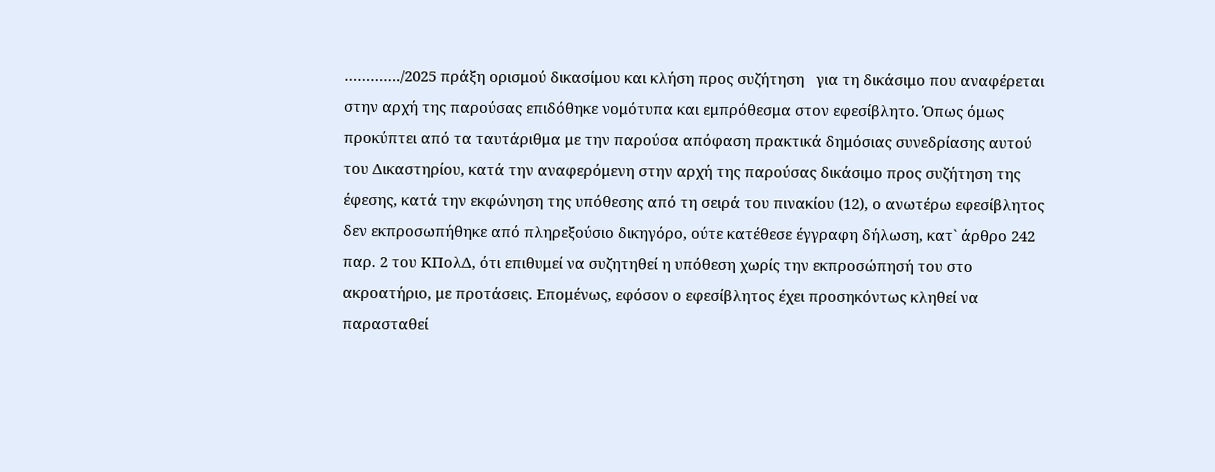…………./2025 πράξη ορισμού δικασίμου και κλήση προς συζήτηση   για τη δικάσιμο που αναφέρεται στην αρχή της παρούσας επιδόθηκε νομότυπα και εμπρόθεσμα στον εφεσίβλητο. Όπως όμως προκύπτει από τα ταυτάριθμα με την παρούσα απόφαση πρακτικά δημόσιας συνεδρίασης αυτού του Δικαστηρίου, κατά την αναφερόμενη στην αρχή της παρούσας δικάσιμο προς συζήτηση της έφεσης, κατά την εκφώνηση της υπόθεσης από τη σειρά του πινακίου (12), ο ανωτέρω εφεσίβλητος δεν εκπροσωπήθηκε από πληρεξούσιο δικηγόρο, ούτε κατέθεσε έγγραφη δήλωση, κατ` άρθρο 242 παρ. 2 του ΚΠολΔ, ότι επιθυμεί να συζητηθεί η υπόθεση χωρίς την εκπροσώπησή του στο ακροατήριο, με προτάσεις. Επομένως, εφόσον ο εφεσίβλητος έχει προσηκόντως κληθεί να παρασταθεί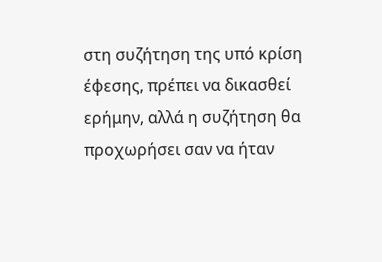στη συζήτηση της υπό κρίση έφεσης, πρέπει να δικασθεί ερήμην, αλλά η συζήτηση θα προχωρήσει σαν να ήταν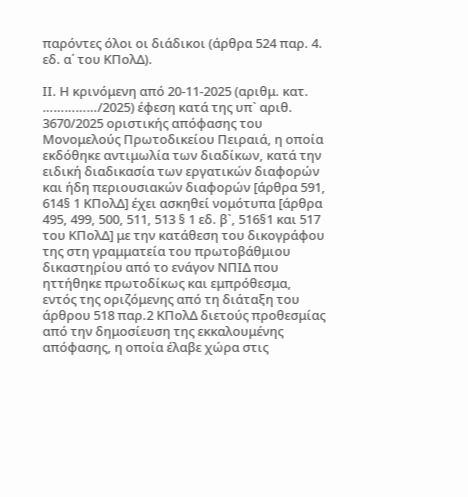παρόντες όλοι οι διάδικοι (άρθρα 524 παρ. 4. εδ. α΄ του ΚΠολΔ).

ΙΙ. Η κρινόμενη από 20-11-2025 (αριθμ. κατ. ……………/2025) έφεση κατά της υπ` αριθ. 3670/2025 οριστικής απόφασης του Μονομελούς Πρωτοδικείου Πειραιά, η οποία εκδόθηκε αντιμωλία των διαδίκων, κατά την ειδική διαδικασία των εργατικών διαφορών και ήδη περιουσιακών διαφορών [άρθρα 591, 614§ 1 ΚΠολΔ] έχει ασκηθεί νομότυπα [άρθρα 495, 499, 500, 511, 513 § 1 εδ. β`, 516§1 και 517 του ΚΠολΔ] με την κατάθεση του δικογράφου της στη γραμματεία του πρωτοβάθμιου δικαστηρίου από το ενάγον ΝΠΙΔ που ηττήθηκε πρωτοδίκως και εμπρόθεσμα, εντός της οριζόμενης από τη διάταξη του άρθρου 518 παρ.2 ΚΠολΔ διετούς προθεσμίας από την δημοσίευση της εκκαλουμένης απόφασης, η οποία έλαβε χώρα στις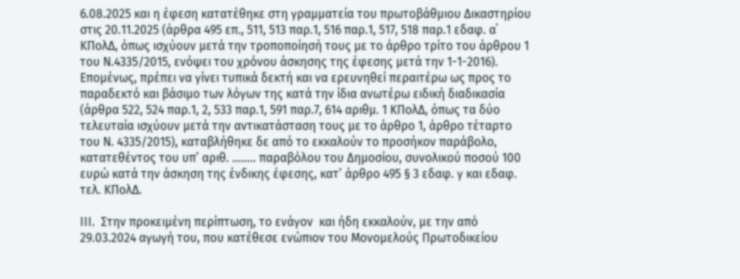6.08.2025 και η έφεση κατατέθηκε στη γραμματεία του πρωτοβάθμιου Δικαστηρίου στις 20.11.2025 (άρθρα 495 επ., 511, 513 παρ.1, 516 παρ.1, 517, 518 παρ.1 εδαφ. α΄  ΚΠολΔ, όπως ισχύουν μετά την τροποποίησή τους με το άρθρο τρίτο του άρθρου 1 του Ν.4335/2015, ενόψει του χρόνου άσκησης της έφεσης μετά την 1-1-2016).  Επομένως, πρέπει να γίνει τυπικά δεκτή και να ερευνηθεί περαιτέρω ως προς το παραδεκτό και βάσιμο των λόγων της κατά την ίδια ανωτέρω ειδική διαδικασία (άρθρα 522, 524 παρ.1, 2, 533 παρ.1, 591 παρ.7, 614 αριθμ. 1 ΚΠολΔ, όπως τα δύο τελευταία ισχύουν μετά την αντικατάσταση τους με το άρθρο 1, άρθρο τέταρτο του Ν. 4335/2015), καταβλήθηκε δε από το εκκαλούν το προσήκον παράβολο, κατατεθέντος του υπ’ αριθ. …….. παραβόλου του Δημοσίου, συνολικού ποσού 100 ευρώ κατά την άσκηση της ένδικης έφεσης, κατ’ άρθρο 495 § 3 εδαφ. γ και εδαφ. τελ. ΚΠολΔ.

ΙΙΙ.  Στην προκειμένη περίπτωση, το ενάγον  και ήδη εκκαλούν, με την από 29.03.2024 αγωγή του, που κατέθεσε ενώπιον του Μονομελούς Πρωτοδικείου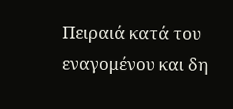Πειραιά κατά του εναγομένου και δη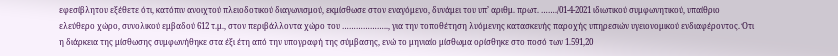εφεσίβλητου εξέθετε ότι, κατόπιν ανοιχτού πλειοδοτικού διαγωνισμού, εκμίσθωσε στον εναγόμενο, δυνάμει του υπ’ αριθμ. πρωτ. ……./01-4-2021 ιδιωτικού συμφωνητικού, υπαίθριο ελεύθερο χώρο, συνολικού εμβαδού 612 τ.μ., στον περιβάλλοντα χώρο του ……………….., για την τοποθέτηση λυόμενης κατασκευής παροχής υπηρεσιών υγειονομικού ενδιαφέροντος. Ότι η διάρκεια της μίσθωσης συμφωνήθηκε στα έξι έτη από την υπογραφή της σύμβασης, ενώ το μηνιαίο μίσθωμα ορίσθηκε στο ποσό των 1.591,20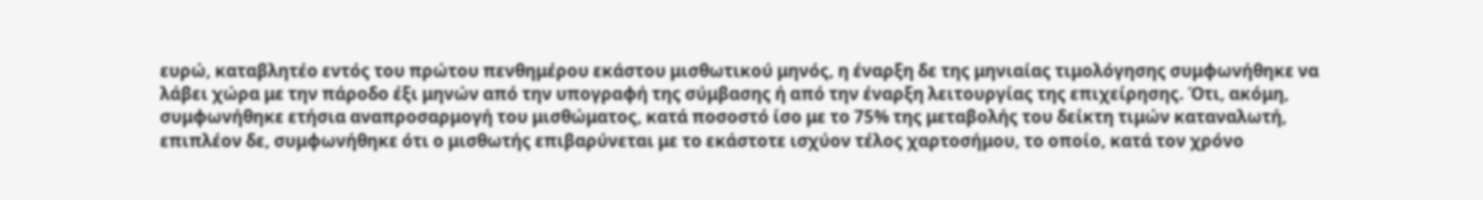ευρώ, καταβλητέο εντός του πρώτου πενθημέρου εκάστου μισθωτικού μηνός, η έναρξη δε της μηνιαίας τιμολόγησης συμφωνήθηκε να λάβει χώρα με την πάροδο έξι μηνών από την υπογραφή της σύμβασης ή από την έναρξη λειτουργίας της επιχείρησης. Ότι, ακόμη, συμφωνήθηκε ετήσια αναπροσαρμογή του μισθώματος, κατά ποσοστό ίσο με το 75% της μεταβολής του δείκτη τιμών καταναλωτή, επιπλέον δε, συμφωνήθηκε ότι ο μισθωτής επιβαρύνεται με το εκάστοτε ισχύον τέλος χαρτοσήμου, το οποίο, κατά τον χρόνο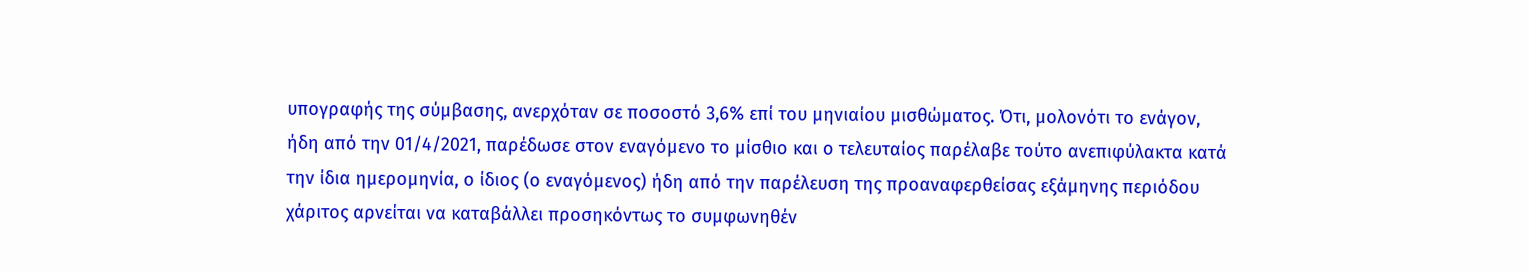υπογραφής της σύμβασης, ανερχόταν σε ποσοστό 3,6% επί του μηνιαίου μισθώματος. Ότι, μολονότι το ενάγον, ήδη από την 01/4/2021, παρέδωσε στον εναγόμενο το μίσθιο και ο τελευταίος παρέλαβε τούτο ανεπιφύλακτα κατά την ίδια ημερομηνία, ο ίδιος (ο εναγόμενος) ήδη από την παρέλευση της προαναφερθείσας εξάμηνης περιόδου χάριτος αρνείται να καταβάλλει προσηκόντως το συμφωνηθέν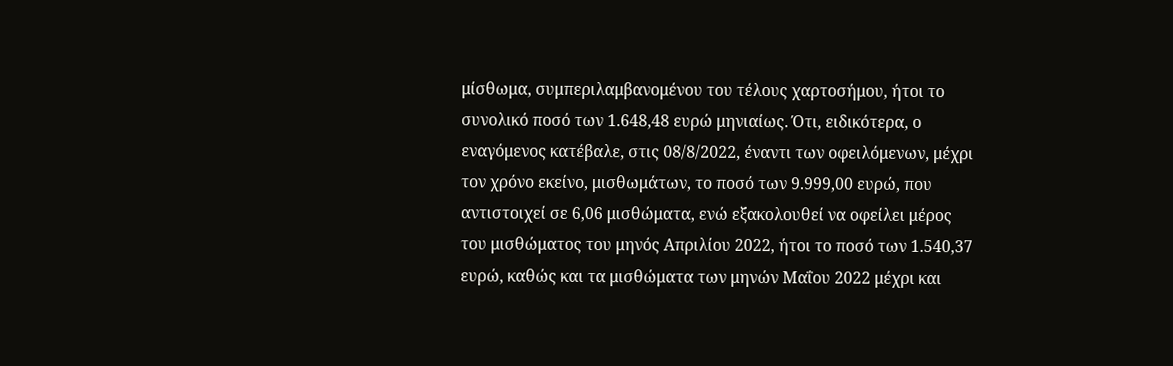μίσθωμα, συμπεριλαμβανομένου του τέλους χαρτοσήμου, ήτοι το συνολικό ποσό των 1.648,48 ευρώ μηνιαίως. Ότι, ειδικότερα, ο εναγόμενος κατέβαλε, στις 08/8/2022, έναντι των οφειλόμενων, μέχρι τον χρόνο εκείνο, μισθωμάτων, το ποσό των 9.999,00 ευρώ, που αντιστοιχεί σε 6,06 μισθώματα, ενώ εξακολουθεί να οφείλει μέρος του μισθώματος του μηνός Απριλίου 2022, ήτοι το ποσό των 1.540,37 ευρώ, καθώς και τα μισθώματα των μηνών Μαΐου 2022 μέχρι και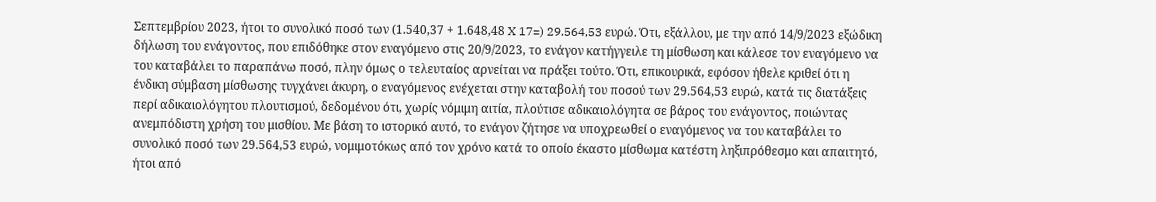Σεπτεμβρίου 2023, ήτοι το συνολικό ποσό των (1.540,37 + 1.648,48 X 17=) 29.564,53 ευρώ. Ότι, εξάλλου, με την από 14/9/2023 εξώδικη δήλωση του ενάγοντος, που επιδόθηκε στον εναγόμενο στις 20/9/2023, το ενάγον κατήγγειλε τη μίσθωση και κάλεσε τον εναγόμενο να του καταβάλει το παραπάνω ποσό, πλην όμως ο τελευταίος αρνείται να πράξει τούτο. Ότι, επικουρικά, εφόσον ήθελε κριθεί ότι η ένδικη σύμβαση μίσθωσης τυγχάνει άκυρη, ο εναγόμενος ενέχεται στην καταβολή του ποσού των 29.564,53 ευρώ, κατά τις διατάξεις περί αδικαιολόγητου πλουτισμού, δεδομένου ότι, χωρίς νόμιμη αιτία, πλούτισε αδικαιολόγητα σε βάρος του ενάγοντος, ποιώντας ανεμπόδιστη χρήση του μισθίου. Με βάση το ιστορικό αυτό, το ενάγον ζήτησε να υποχρεωθεί ο εναγόμενος να του καταβάλει το συνολικό ποσό των 29.564,53 ευρώ, νομιμοτόκως από τον χρόνο κατά το οποίο έκαστο μίσθωμα κατέστη ληξιπρόθεσμο και απαιτητό, ήτοι από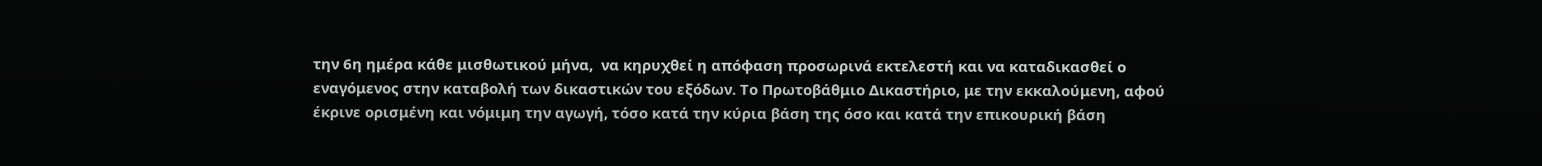την 6η ημέρα κάθε μισθωτικού μήνα,  να κηρυχθεί η απόφαση προσωρινά εκτελεστή και να καταδικασθεί ο εναγόμενος στην καταβολή των δικαστικών του εξόδων. Το Πρωτοβάθμιο Δικαστήριο, με την εκκαλούμενη, αφού έκρινε ορισμένη και νόμιμη την αγωγή, τόσο κατά την κύρια βάση της όσο και κατά την επικουρική βάση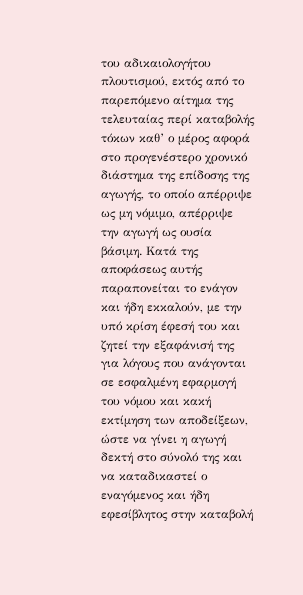του αδικαιολογήτου πλουτισμού, εκτός από το παρεπόμενο αίτημα της τελευταίας περί καταβολής τόκων καθ’ ο μέρος αφορά στο προγενέστερο χρονικό διάστημα της επίδοσης της αγωγής, το οποίο απέρριψε ως μη νόμιμο, απέρριψε την αγωγή ως ουσία βάσιμη. Κατά της αποφάσεως αυτής παραπονείται το ενάγον και ήδη εκκαλούν, με την υπό κρίση έφεσή του και ζητεί την εξαφάνισή της για λόγους που ανάγονται σε εσφαλμένη εφαρμογή του νόμου και κακή εκτίμηση των αποδείξεων, ώστε να γίνει η αγωγή δεκτή στο σύνολό της και να καταδικαστεί ο εναγόμενος και ήδη εφεσίβλητος στην καταβολή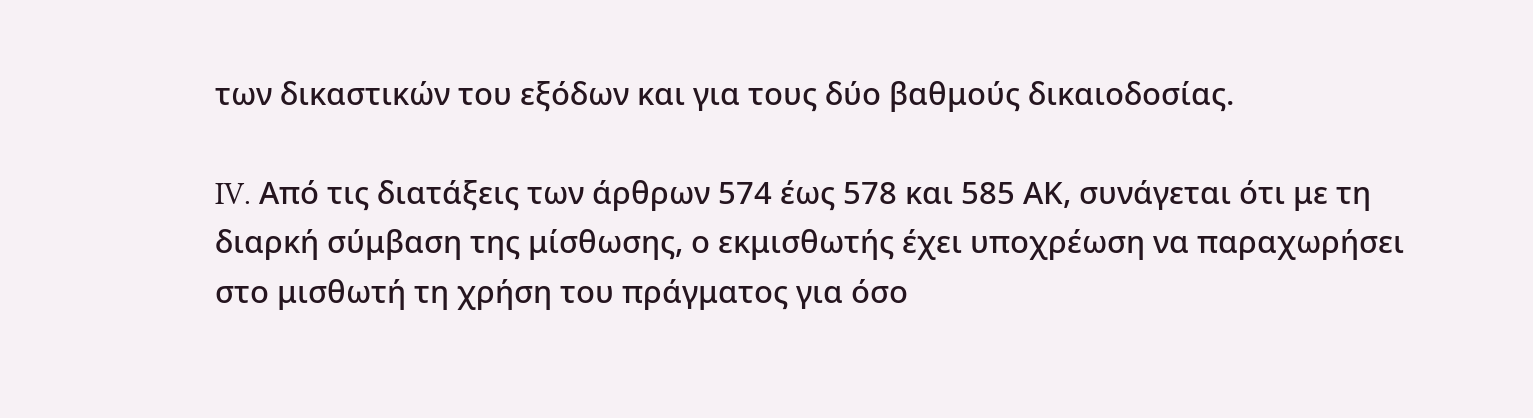των δικαστικών του εξόδων και για τους δύο βαθμούς δικαιοδοσίας.

IV. Από τις διατάξεις των άρθρων 574 έως 578 και 585 ΑΚ, συνάγεται ότι με τη διαρκή σύμβαση της μίσθωσης, ο εκμισθωτής έχει υποχρέωση να παραχωρήσει στο μισθωτή τη χρήση του πράγματος για όσο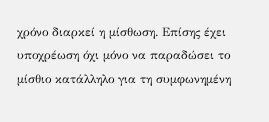χρόνο διαρκεί η μίσθωση. Επίσης έχει υποχρέωση όχι μόνο να παραδώσει το μίσθιο κατάλληλο για τη συμφωνημένη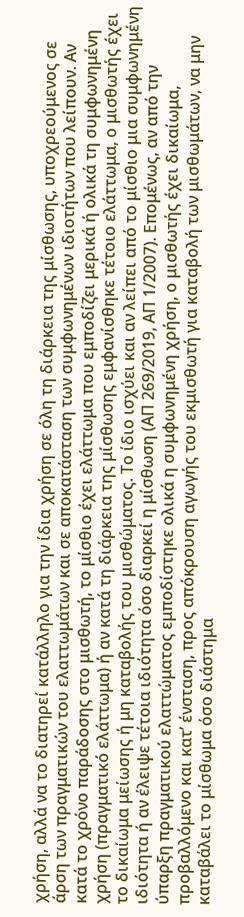χρήση, αλλά να το διατηρεί κατάλληλο για την ίδια χρήση σε όλη τη διάρκεια της μίσθωσης, υποχρεούμενος σε άρση των πραγματικών του ελαττωμάτων και σε αποκατάσταση των συμφωνημένων ιδιοτήτων που λείπουν. Αν κατά το χρόνο παράδοσης στο μισθωτή, το μίσθιο έχει ελάττωμα που εμποδίζει μερικά ή ολικά τη συμφωνημένη χρήση (πραγματικό ελάττωμα) ή αν κατά τη διάρκεια της μίσθωσης εμφανίσθηκε τέτοιο ελάττωμα, ο μισθωτής έχει το δικαίωμα μείωσης ή μη καταβολής του μισθώματος. Το ίδιο ισχύει και αν λείπει από το μίσθιο μια συμφωνημένη ιδιότητα ή αν έλειψε τέτοια ιδιότητα όσο διαρκεί η μίσθωση (ΑΠ 269/2019, ΑΠ 1/2007). Επομένως, αν από την ύπαρξη πραγματικού ελαττώματος εμποδίστηκε ολικά η συμφωνημένη χρήση, ο μισθωτής έχει δικαίωμα, προβαλλόμενο και κατ’ ένσταση, προς απόκρουση αγωγής του εκμισθωτή για καταβολή των μισθωμάτων, να μην καταβάλει το μίσθωμα όσο διάστημα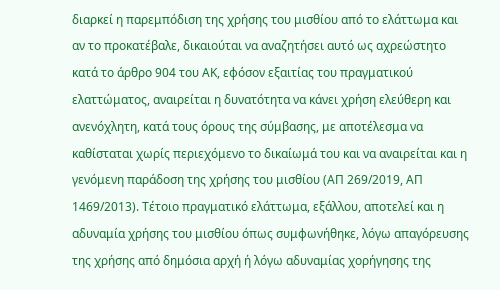διαρκεί η παρεμπόδιση της χρήσης του μισθίου από το ελάττωμα και αν το προκατέβαλε, δικαιούται να αναζητήσει αυτό ως αχρεώστητο κατά το άρθρο 904 του ΑΚ, εφόσον εξαιτίας του πραγματικού ελαττώματος, αναιρείται η δυνατότητα να κάνει χρήση ελεύθερη και ανενόχλητη, κατά τους όρους της σύμβασης, με αποτέλεσμα να καθίσταται χωρίς περιεχόμενο το δικαίωμά του και να αναιρείται και η γενόμενη παράδοση της χρήσης του μισθίου (ΑΠ 269/2019, ΑΠ 1469/2013). Τέτοιο πραγματικό ελάττωμα, εξάλλου, αποτελεί και η αδυναμία χρήσης του μισθίου όπως συμφωνήθηκε, λόγω απαγόρευσης της χρήσης από δημόσια αρχή ή λόγω αδυναμίας χορήγησης της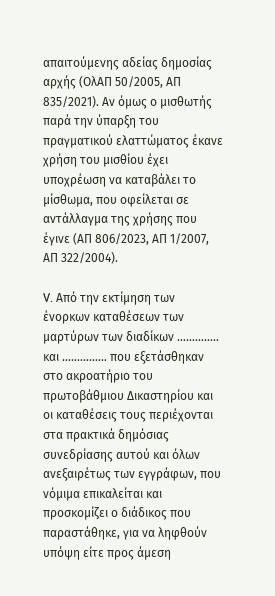απαιτούμενης αδείας δημοσίας αρχής (ΟλΑΠ 50/2005, ΑΠ 835/2021). Αν όμως ο μισθωτής παρά την ύπαρξη του πραγματικού ελαττώματος έκανε χρήση του μισθίου έχει υποχρέωση να καταβάλει το μίσθωμα, που οφείλεται σε αντάλλαγμα της χρήσης που έγινε (ΑΠ 806/2023, ΑΠ 1/2007, AΠ 322/2004).

V. Από την εκτίμηση των ένορκων καταθέσεων των μαρτύρων των διαδίκων ………….. και …………… που εξετάσθηκαν στο ακροατήριο του πρωτοβάθμιου Δικαστηρίου και οι καταθέσεις τους περιέχονται στα πρακτικά δημόσιας συνεδρίασης αυτού και όλων ανεξαιρέτως των εγγράφων, που νόμιμα επικαλείται και προσκομίζει ο διάδικος που παραστάθηκε, για να ληφθούν υπόψη είτε προς άμεση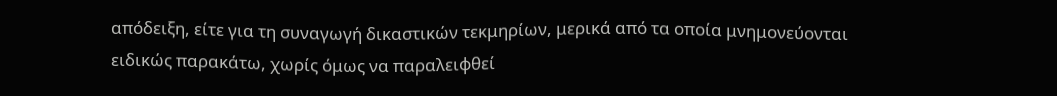απόδειξη, είτε για τη συναγωγή δικαστικών τεκμηρίων, μερικά από τα οποία μνημονεύονται ειδικώς παρακάτω, χωρίς όμως να παραλειφθεί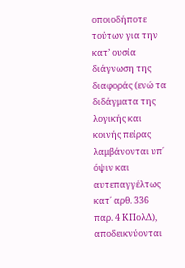οποιοδήποτε τούτων για την κατ’ ουσία διάγνωση της διαφοράς (ενώ τα διδάγματα της λογικής και κοινής πείρας λαμβάνονται υπ΄ όψιν και αυτεπαγγέλτως κατ΄ αρθ. 336 παρ. 4 ΚΠολΔ), αποδεικνύονται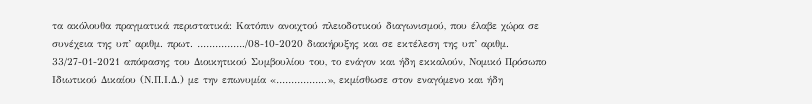τα ακόλουθα πραγματικά περιστατικά: Κατόπιν ανοιχτού πλειοδοτικού διαγωνισμού, που έλαβε χώρα σε συνέχεια της υπ’ αριθμ. πρωτ. ……………./08-10-2020 διακήρυξης και σε εκτέλεση της υπ’ αριθμ. 33/27-01-2021 απόφασης του Διοικητικού Συμβουλίου του, το ενάγον και ήδη εκκαλούν, Νομικό Πρόσωπο Ιδιωτικού Δικαίου (Ν.Π.Ι.Δ.) με την επωνυμία «……………..», εκμίσθωσε στον εναγόμενο και ήδη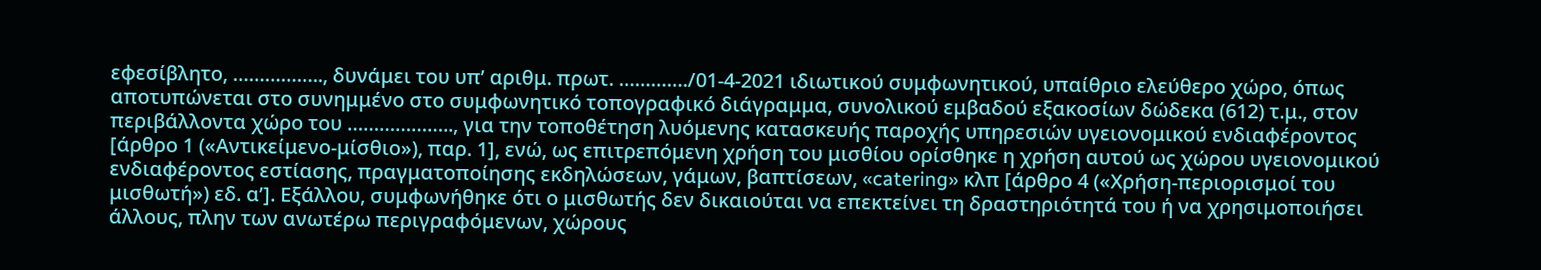εφεσίβλητο, …………….., δυνάμει του υπ’ αριθμ. πρωτ. …………./01-4-2021 ιδιωτικού συμφωνητικού, υπαίθριο ελεύθερο χώρο, όπως αποτυπώνεται στο συνημμένο στο συμφωνητικό τοπογραφικό διάγραμμα, συνολικού εμβαδού εξακοσίων δώδεκα (612) τ.μ., στον περιβάλλοντα χώρο του ……………….., για την τοποθέτηση λυόμενης κατασκευής παροχής υπηρεσιών υγειονομικού ενδιαφέροντος [άρθρο 1 («Αντικείμενο-μίσθιο»), παρ. 1], ενώ, ως επιτρεπόμενη χρήση του μισθίου ορίσθηκε η χρήση αυτού ως χώρου υγειονομικού ενδιαφέροντος εστίασης, πραγματοποίησης εκδηλώσεων, γάμων, βαπτίσεων, «catering» κλπ [άρθρο 4 («Χρήση-περιορισμοί του μισθωτή») εδ. α’]. Εξάλλου, συμφωνήθηκε ότι ο μισθωτής δεν δικαιούται να επεκτείνει τη δραστηριότητά του ή να χρησιμοποιήσει άλλους, πλην των ανωτέρω περιγραφόμενων, χώρους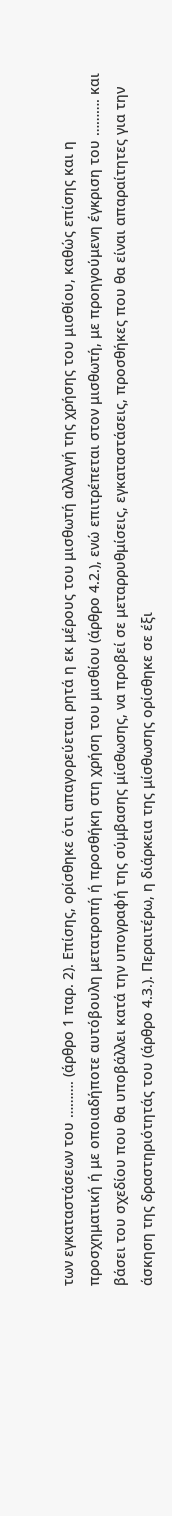των εγκαταστάσεων του ………. (άρθρο 1 παρ. 2). Επίσης, ορίσθηκε ότι απαγορεύεται ρητά η εκ μέρους του μισθωτή αλλαγή της χρήσης του μισθίου, καθώς επίσης και η προσχηματική ή με οποιαδήποτε αυτόβουλη μετατροπή ή προσθήκη στη χρήση του μισθίου (άρθρο 4.2.), ενώ επιτρέπεται στον μισθωτή, με προηγούμενη έγκριση του ………. και βάσει του σχεδίου που θα υποβάλλει κατά την υπογραφή της σύμβασης μίσθωσης, να προβεί σε μεταρρυθμίσεις, εγκαταστάσεις, προσθήκες που θα είναι απαραίτητες για την άσκηση της δραστηριότητάς του (άρθρο 4.3.). Περαιτέρω, η διάρκεια της μίσθωσης ορίσθηκε σε έξι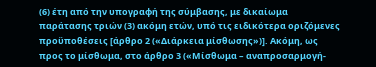(6) έτη από την υπογραφή της σύμβασης, με δικαίωμα παράτασης τριών (3) ακόμη ετών, υπό τις ειδικότερα οριζόμενες προϋποθέσεις [άρθρο 2 («Διάρκεια μίσθωσης»)]. Ακόμη, ως προς το μίσθωμα, στο άρθρο 3 («Μίσθωμα – αναπροσαρμογή-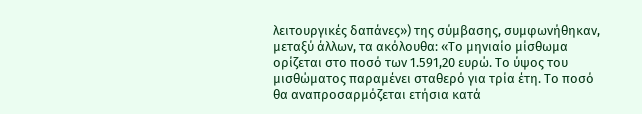λειτουργικές δαπάνες») της σύμβασης, συμφωνήθηκαν, μεταξύ άλλων, τα ακόλουθα: «Το μηνιαίο μίσθωμα ορίζεται στο ποσό των 1.591,20 ευρώ. Το ύψος του μισθώματος παραμένει σταθερό για τρία έτη. Το ποσό θα αναπροσαρμόζεται ετήσια κατά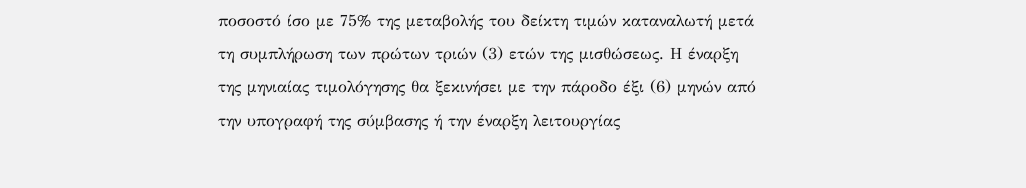ποσοστό ίσο με 75% της μεταβολής του δείκτη τιμών καταναλωτή μετά τη συμπλήρωση των πρώτων τριών (3) ετών της μισθώσεως. Η έναρξη της μηνιαίας τιμολόγησης θα ξεκινήσει με την πάροδο έξι (6) μηνών από την υπογραφή της σύμβασης ή την έναρξη λειτουργίας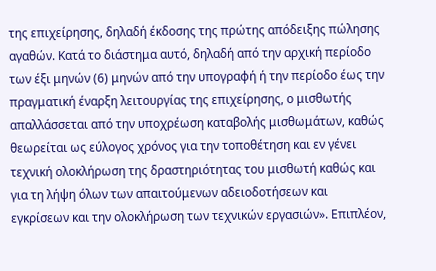της επιχείρησης, δηλαδή έκδοσης της πρώτης απόδειξης πώλησης αγαθών. Κατά το διάστημα αυτό, δηλαδή από την αρχική περίοδο των έξι μηνών (6) μηνών από την υπογραφή ή την περίοδο έως την πραγματική έναρξη λειτουργίας της επιχείρησης, ο μισθωτής απαλλάσσεται από την υποχρέωση καταβολής μισθωμάτων, καθώς θεωρείται ως εύλογος χρόνος για την τοποθέτηση και εν γένει τεχνική ολοκλήρωση της δραστηριότητας του μισθωτή καθώς και για τη λήψη όλων των απαιτούμενων αδειοδοτήσεων και εγκρίσεων και την ολοκλήρωση των τεχνικών εργασιών». Επιπλέον,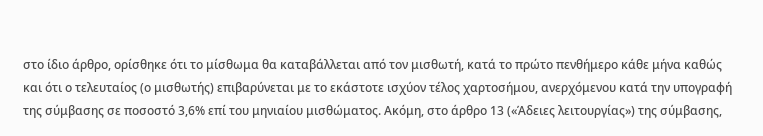στο ίδιο άρθρο, ορίσθηκε ότι το μίσθωμα θα καταβάλλεται από τον μισθωτή, κατά το πρώτο πενθήμερο κάθε μήνα καθώς και ότι ο τελευταίος (ο μισθωτής) επιβαρύνεται με το εκάστοτε ισχύον τέλος χαρτοσήμου, ανερχόμενου κατά την υπογραφή της σύμβασης σε ποσοστό 3,6% επί του μηνιαίου μισθώματος. Ακόμη, στο άρθρο 13 («Άδειες λειτουργίας») της σύμβασης,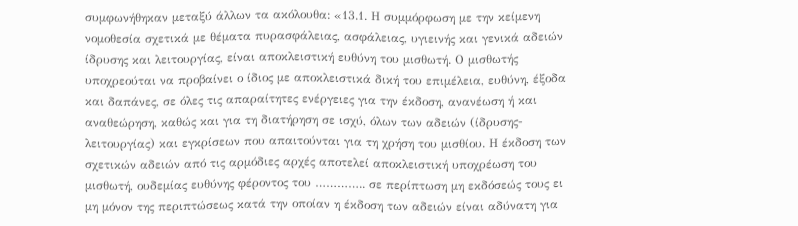συμφωνήθηκαν μεταξύ άλλων τα ακόλουθα: «13.1. Η συμμόρφωση με την κείμενη νομοθεσία σχετικά με θέματα πυρασφάλειας, ασφάλειας, υγιεινής και γενικά αδειών ίδρυσης και λειτουργίας, είναι αποκλειστική ευθύνη του μισθωτή. Ο μισθωτής υποχρεούται να προβαίνει ο ίδιος με αποκλειστικά δική του επιμέλεια, ευθύνη, έξοδα και δαπάνες, σε όλες τις απαραίτητες ενέργειες για την έκδοση, ανανέωση ή και αναθεώρηση, καθώς και για τη διατήρηση σε ισχύ, όλων των αδειών (ίδρυσης- λειτουργίας) και εγκρίσεων που απαιτούνται για τη χρήση του μισθίου. Η έκδοση των σχετικών αδειών από τις αρμόδιες αρχές αποτελεί αποκλειστική υποχρέωση του μισθωτή, ουδεμίας ευθύνης φέροντος του ………….. σε περίπτωση μη εκδόσεώς τους ει μη μόνον της περιπτώσεως κατά την οποίαν η έκδοση των αδειών είναι αδύνατη για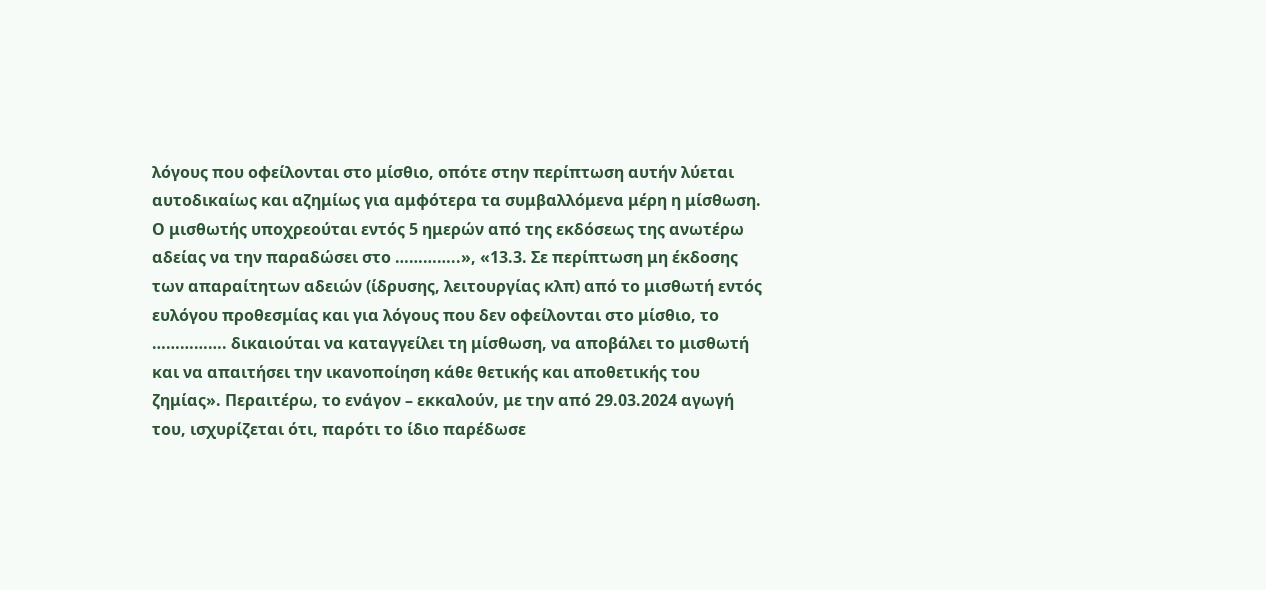λόγους που οφείλονται στο μίσθιο, οπότε στην περίπτωση αυτήν λύεται αυτοδικαίως και αζημίως για αμφότερα τα συμβαλλόμενα μέρη η μίσθωση. Ο μισθωτής υποχρεούται εντός 5 ημερών από της εκδόσεως της ανωτέρω αδείας να την παραδώσει στο …………..», «13.3. Σε περίπτωση μη έκδοσης των απαραίτητων αδειών (ίδρυσης, λειτουργίας κλπ) από το μισθωτή εντός ευλόγου προθεσμίας και για λόγους που δεν οφείλονται στο μίσθιο, το ……………. δικαιούται να καταγγείλει τη μίσθωση, να αποβάλει το μισθωτή και να απαιτήσει την ικανοποίηση κάθε θετικής και αποθετικής του ζημίας». Περαιτέρω, το ενάγον – εκκαλούν, με την από 29.03.2024 αγωγή του, ισχυρίζεται ότι, παρότι το ίδιο παρέδωσε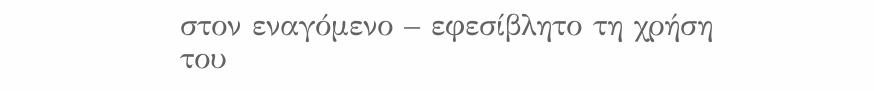στον εναγόμενο – εφεσίβλητο τη χρήση του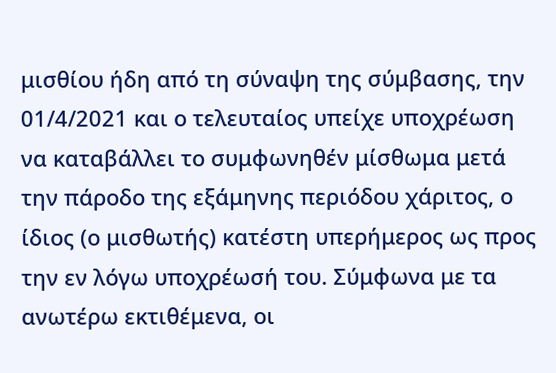μισθίου ήδη από τη σύναψη της σύμβασης, την 01/4/2021 και ο τελευταίος υπείχε υποχρέωση να καταβάλλει το συμφωνηθέν μίσθωμα μετά την πάροδο της εξάμηνης περιόδου χάριτος, ο ίδιος (ο μισθωτής) κατέστη υπερήμερος ως προς την εν λόγω υποχρέωσή του. Σύμφωνα με τα ανωτέρω εκτιθέμενα, οι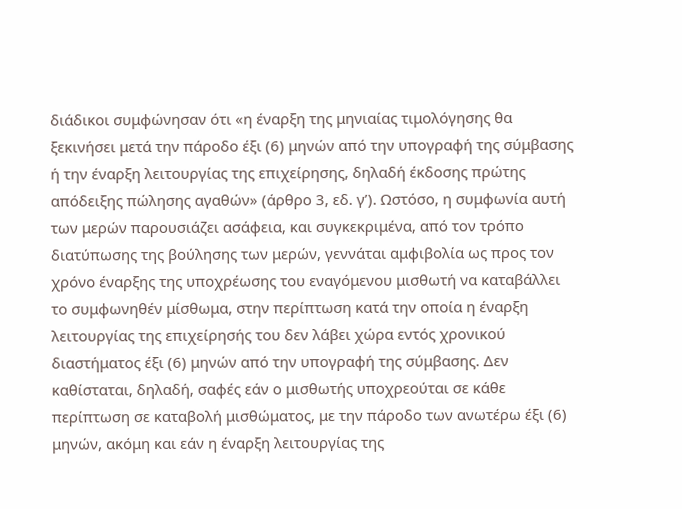διάδικοι συμφώνησαν ότι «η έναρξη της μηνιαίας τιμολόγησης θα ξεκινήσει μετά την πάροδο έξι (6) μηνών από την υπογραφή της σύμβασης ή την έναρξη λειτουργίας της επιχείρησης, δηλαδή έκδοσης πρώτης απόδειξης πώλησης αγαθών» (άρθρο 3, εδ. γ’). Ωστόσο, η συμφωνία αυτή των μερών παρουσιάζει ασάφεια, και συγκεκριμένα, από τον τρόπο διατύπωσης της βούλησης των μερών, γεννάται αμφιβολία ως προς τον χρόνο έναρξης της υποχρέωσης του εναγόμενου μισθωτή να καταβάλλει το συμφωνηθέν μίσθωμα, στην περίπτωση κατά την οποία η έναρξη λειτουργίας της επιχείρησής του δεν λάβει χώρα εντός χρονικού διαστήματος έξι (6) μηνών από την υπογραφή της σύμβασης. Δεν καθίσταται, δηλαδή, σαφές εάν ο μισθωτής υποχρεούται σε κάθε περίπτωση σε καταβολή μισθώματος, με την πάροδο των ανωτέρω έξι (6) μηνών, ακόμη και εάν η έναρξη λειτουργίας της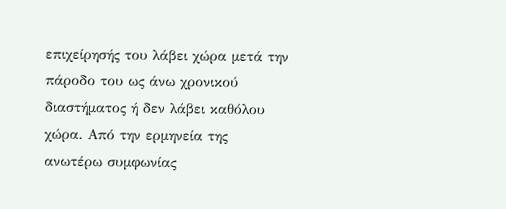επιχείρησής του λάβει χώρα μετά την πάροδο του ως άνω χρονικού διαστήματος ή δεν λάβει καθόλου χώρα. Από την ερμηνεία της ανωτέρω συμφωνίας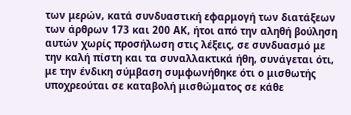των μερών, κατά συνδυαστική εφαρμογή των διατάξεων των άρθρων 173 και 200 ΑΚ, ήτοι από την αληθή βούληση αυτών χωρίς προσήλωση στις λέξεις, σε συνδυασμό με την καλή πίστη και τα συναλλακτικά ήθη, συνάγεται ότι, με την ένδικη σύμβαση συμφωνήθηκε ότι ο μισθωτής υποχρεούται σε καταβολή μισθώματος σε κάθε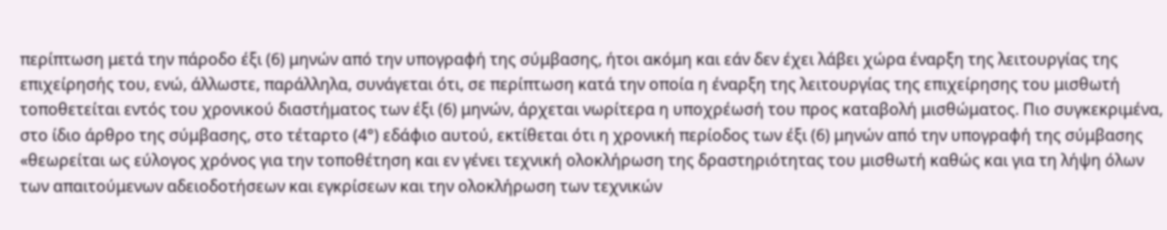περίπτωση μετά την πάροδο έξι (6) μηνών από την υπογραφή της σύμβασης, ήτοι ακόμη και εάν δεν έχει λάβει χώρα έναρξη της λειτουργίας της επιχείρησής του, ενώ, άλλωστε, παράλληλα, συνάγεται ότι, σε περίπτωση κατά την οποία η έναρξη της λειτουργίας της επιχείρησης του μισθωτή τοποθετείται εντός του χρονικού διαστήματος των έξι (6) μηνών, άρχεται νωρίτερα η υποχρέωσή του προς καταβολή μισθώματος. Πιο συγκεκριμένα, στο ίδιο άρθρο της σύμβασης, στο τέταρτο (4°) εδάφιο αυτού, εκτίθεται ότι η χρονική περίοδος των έξι (6) μηνών από την υπογραφή της σύμβασης «θεωρείται ως εύλογος χρόνος για την τοποθέτηση και εν γένει τεχνική ολοκλήρωση της δραστηριότητας του μισθωτή καθώς και για τη λήψη όλων των απαιτούμενων αδειοδοτήσεων και εγκρίσεων και την ολοκλήρωση των τεχνικών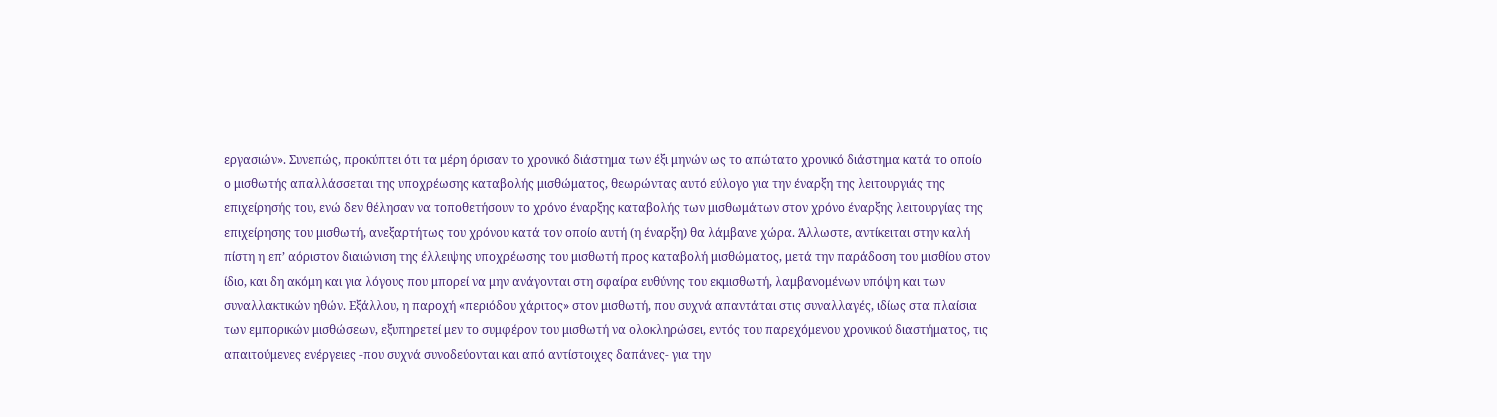εργασιών». Συνεπώς, προκύπτει ότι τα μέρη όρισαν το χρονικό διάστημα των έξι μηνών ως το απώτατο χρονικό διάστημα κατά το οποίο ο μισθωτής απαλλάσσεται της υποχρέωσης καταβολής μισθώματος, θεωρώντας αυτό εύλογο για την έναρξη της λειτουργιάς της επιχείρησής του, ενώ δεν θέλησαν να τοποθετήσουν το χρόνο έναρξης καταβολής των μισθωμάτων στον χρόνο έναρξης λειτουργίας της επιχείρησης του μισθωτή, ανεξαρτήτως του χρόνου κατά τον οποίο αυτή (η έναρξη) θα λάμβανε χώρα. Άλλωστε, αντίκειται στην καλή πίστη η επ’ αόριστον διαιώνιση της έλλειψης υποχρέωσης του μισθωτή προς καταβολή μισθώματος, μετά την παράδοση του μισθίου στον ίδιο, και δη ακόμη και για λόγους που μπορεί να μην ανάγονται στη σφαίρα ευθύνης του εκμισθωτή, λαμβανομένων υπόψη και των συναλλακτικών ηθών. Εξάλλου, η παροχή «περιόδου χάριτος» στον μισθωτή, που συχνά απαντάται στις συναλλαγές, ιδίως στα πλαίσια των εμπορικών μισθώσεων, εξυπηρετεί μεν το συμφέρον του μισθωτή να ολοκληρώσει, εντός του παρεχόμενου χρονικού διαστήματος, τις απαιτούμενες ενέργειες -που συχνά συνοδεύονται και από αντίστοιχες δαπάνες- για την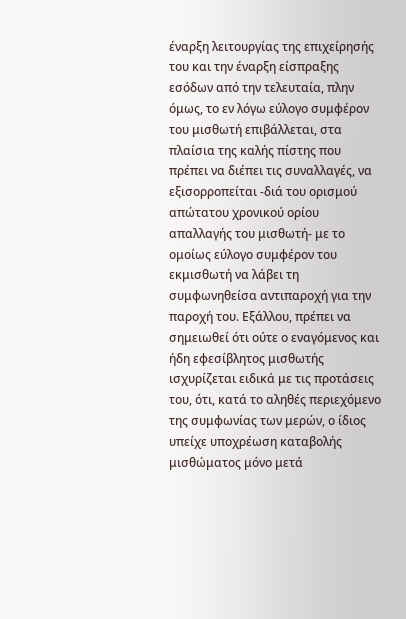έναρξη λειτουργίας της επιχείρησής του και την έναρξη είσπραξης εσόδων από την τελευταία, πλην όμως, το εν λόγω εύλογο συμφέρον του μισθωτή επιβάλλεται, στα πλαίσια της καλής πίστης που πρέπει να διέπει τις συναλλαγές, να εξισορροπείται -διά του ορισμού απώτατου χρονικού ορίου απαλλαγής του μισθωτή- με το ομοίως εύλογο συμφέρον του εκμισθωτή να λάβει τη συμφωνηθείσα αντιπαροχή για την παροχή του. Εξάλλου, πρέπει να σημειωθεί ότι ούτε ο εναγόμενος και ήδη εφεσίβλητος μισθωτής ισχυρίζεται ειδικά με τις προτάσεις του, ότι, κατά το αληθές περιεχόμενο της συμφωνίας των μερών, ο ίδιος υπείχε υποχρέωση καταβολής μισθώματος μόνο μετά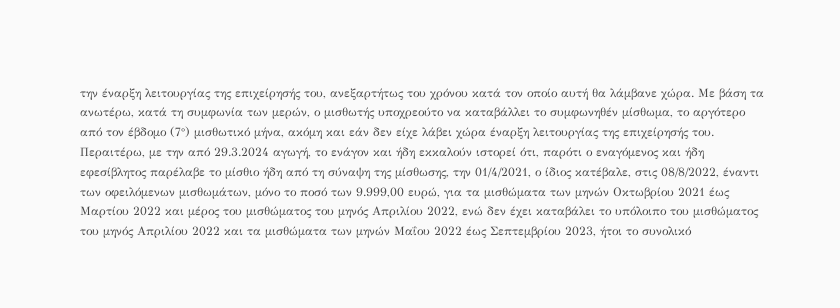την έναρξη λειτουργίας της επιχείρησής του, ανεξαρτήτως του χρόνου κατά τον οποίο αυτή θα λάμβανε χώρα. Με βάση τα ανωτέρω, κατά τη συμφωνία των μερών, ο μισθωτής υποχρεούτο να καταβάλλει το συμφωνηθέν μίσθωμα, το αργότερο από τον έβδομο (7°) μισθωτικό μήνα, ακόμη και εάν δεν είχε λάβει χώρα έναρξη λειτουργίας της επιχείρησής του. Περαιτέρω, με την από 29.3.2024 αγωγή, το ενάγον και ήδη εκκαλούν ιστορεί ότι, παρότι ο εναγόμενος και ήδη εφεσίβλητος παρέλαβε το μίσθιο ήδη από τη σύναψη της μίσθωσης, την 01/4/2021, ο ίδιος κατέβαλε, στις 08/8/2022, έναντι των οφειλόμενων μισθωμάτων, μόνο το ποσό των 9.999,00 ευρώ, για τα μισθώματα των μηνών Οκτωβρίου 2021 έως Μαρτίου 2022 και μέρος του μισθώματος του μηνός Απριλίου 2022, ενώ δεν έχει καταβάλει το υπόλοιπο του μισθώματος του μηνός Απριλίου 2022 και τα μισθώματα των μηνών Μαΐου 2022 έως Σεπτεμβρίου 2023, ήτοι το συνολικό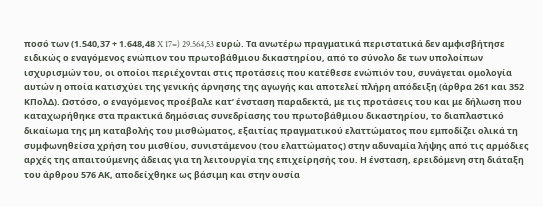ποσό των (1.540,37 + 1.648,48 X 17=) 29.564,53 ευρώ. Τα ανωτέρω πραγματικά περιστατικά δεν αμφισβήτησε ειδικώς ο εναγόμενος ενώπιον του πρωτοβάθμιου δικαστηρίου, από το σύνολο δε των υπολοίπων ισχυρισμών του, οι οποίοι περιέχονται στις προτάσεις που κατέθεσε ενώπιόν του, συνάγεται ομολογία αυτών η οποία κατισχύει της γενικής άρνησης της αγωγής και αποτελεί πλήρη απόδειξη (άρθρα 261 και 352 ΚΠολΔ). Ωστόσο, ο εναγόμενος προέβαλε κατ’ ένσταση παραδεκτά, με τις προτάσεις του και με δήλωση που καταχωρήθηκε στα πρακτικά δημόσιας συνεδρίασης του πρωτοβάθμιου δικαστηρίου, το διαπλαστικό δικαίωμα της μη καταβολής του μισθώματος, εξαιτίας πραγματικού ελαττώματος που εμποδίζει ολικά τη συμφωνηθείσα χρήση του μισθίου, συνιστάμενου (του ελαττώματος) στην αδυναμία λήψης από τις αρμόδιες αρχές της απαιτούμενης άδειας για τη λειτουργία της επιχείρησής του. Η ένσταση, ερειδόμενη στη διάταξη του άρθρου 576 ΑΚ, αποδείχθηκε ως βάσιμη και στην ουσία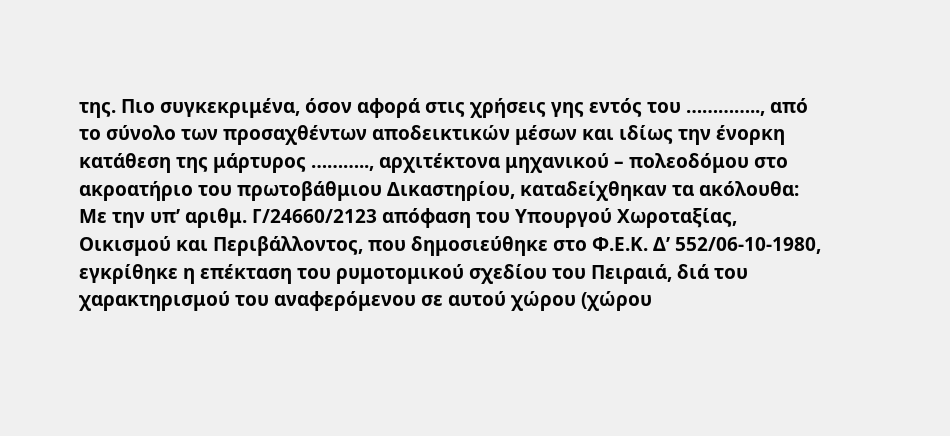της. Πιο συγκεκριμένα, όσον αφορά στις χρήσεις γης εντός του ………….., από το σύνολο των προσαχθέντων αποδεικτικών μέσων και ιδίως την ένορκη κατάθεση της μάρτυρος ……….., αρχιτέκτονα μηχανικού – πολεοδόμου στο ακροατήριο του πρωτοβάθμιου Δικαστηρίου, καταδείχθηκαν τα ακόλουθα: Με την υπ’ αριθμ. Γ/24660/2123 απόφαση του Υπουργού Χωροταξίας, Οικισμού και Περιβάλλοντος, που δημοσιεύθηκε στο Φ.Ε.Κ. Δ’ 552/06-10-1980, εγκρίθηκε η επέκταση του ρυμοτομικού σχεδίου του Πειραιά, διά του χαρακτηρισμού του αναφερόμενου σε αυτού χώρου (χώρου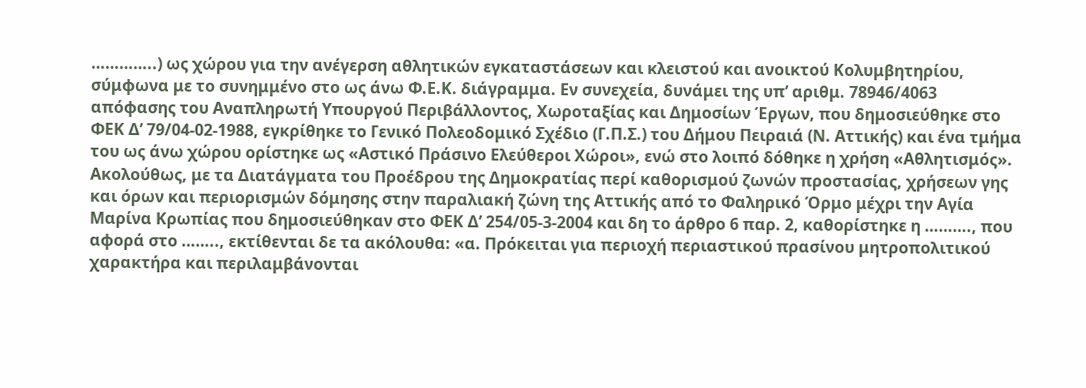…………..) ως χώρου για την ανέγερση αθλητικών εγκαταστάσεων και κλειστού και ανοικτού Κολυμβητηρίου, σύμφωνα με το συνημμένο στο ως άνω Φ.Ε.Κ. διάγραμμα. Εν συνεχεία, δυνάμει της υπ’ αριθμ. 78946/4063 απόφασης του Αναπληρωτή Υπουργού Περιβάλλοντος, Χωροταξίας και Δημοσίων Έργων, που δημοσιεύθηκε στο ΦΕΚ Δ’ 79/04-02-1988, εγκρίθηκε το Γενικό Πολεοδομικό Σχέδιο (Γ.Π.Σ.) του Δήμου Πειραιά (Ν. Αττικής) και ένα τμήμα του ως άνω χώρου ορίστηκε ως «Αστικό Πράσινο Ελεύθεροι Χώροι», ενώ στο λοιπό δόθηκε η χρήση «Αθλητισμός». Ακολούθως, με τα Διατάγματα του Προέδρου της Δημοκρατίας περί καθορισμού ζωνών προστασίας, χρήσεων γης και όρων και περιορισμών δόμησης στην παραλιακή ζώνη της Αττικής από το Φαληρικό Όρμο μέχρι την Αγία Μαρίνα Κρωπίας που δημοσιεύθηκαν στο ΦΕΚ Δ’ 254/05-3-2004 και δη το άρθρο 6 παρ. 2, καθορίστηκε η ………., που αφορά στο …….., εκτίθενται δε τα ακόλουθα: «α. Πρόκειται για περιοχή περιαστικού πρασίνου μητροπολιτικού χαρακτήρα και περιλαμβάνονται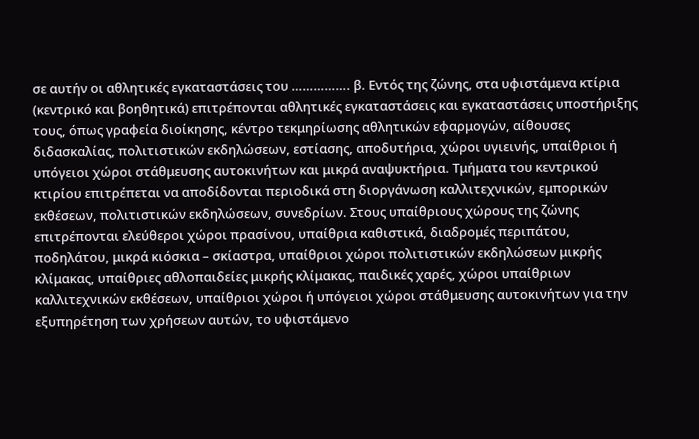σε αυτήν οι αθλητικές εγκαταστάσεις του ……………. β. Εντός της ζώνης, στα υφιστάμενα κτίρια (κεντρικό και βοηθητικά) επιτρέπονται αθλητικές εγκαταστάσεις και εγκαταστάσεις υποστήριξης τους, όπως γραφεία διοίκησης, κέντρο τεκμηρίωσης αθλητικών εφαρμογών, αίθουσες διδασκαλίας, πολιτιστικών εκδηλώσεων, εστίασης, αποδυτήρια, χώροι υγιεινής, υπαίθριοι ή υπόγειοι χώροι στάθμευσης αυτοκινήτων και μικρά αναψυκτήρια. Τμήματα του κεντρικού κτιρίου επιτρέπεται να αποδίδονται περιοδικά στη διοργάνωση καλλιτεχνικών, εμπορικών εκθέσεων, πολιτιστικών εκδηλώσεων, συνεδρίων. Στους υπαίθριους χώρους της ζώνης επιτρέπονται ελεύθεροι χώροι πρασίνου, υπαίθρια καθιστικά, διαδρομές περιπάτου, ποδηλάτου, μικρά κιόσκια – σκίαστρα, υπαίθριοι χώροι πολιτιστικών εκδηλώσεων μικρής κλίμακας, υπαίθριες αθλοπαιδείες μικρής κλίμακας, παιδικές χαρές, χώροι υπαίθριων καλλιτεχνικών εκθέσεων, υπαίθριοι χώροι ή υπόγειοι χώροι στάθμευσης αυτοκινήτων για την εξυπηρέτηση των χρήσεων αυτών, το υφιστάμενο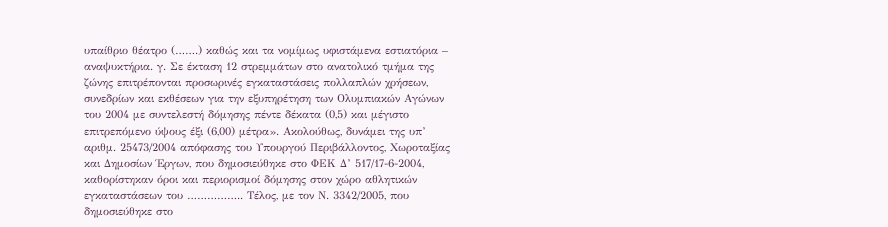υπαίθριο θέατρο (…….) καθώς και τα νομίμως υφιστάμενα εστιατόρια – αναψυκτήρια. γ. Σε έκταση 12 στρεμμάτων στο ανατολικό τμήμα της ζώνης επιτρέπονται προσωρινές εγκαταστάσεις πολλαπλών χρήσεων, συνεδρίων και εκθέσεων για την εξυπηρέτηση των Ολυμπιακών Αγώνων του 2004 με συντελεστή δόμησης πέντε δέκατα (0,5) και μέγιστο επιτρεπόμενο ύψους έξι (6,00) μέτρα». Ακολούθως, δυνάμει της υπ’ αριθμ. 25473/2004 απόφασης του Υπουργού Περιβάλλοντος, Χωροταξίας και Δημοσίων Έργων, που δημοσιεύθηκε στο ΦΕΚ Δ’ 517/17-6-2004, καθορίστηκαν όροι και περιορισμοί δόμησης στον χώρο αθλητικών εγκαταστάσεων του …………….. Τέλος, με τον Ν. 3342/2005, που δημοσιεύθηκε στο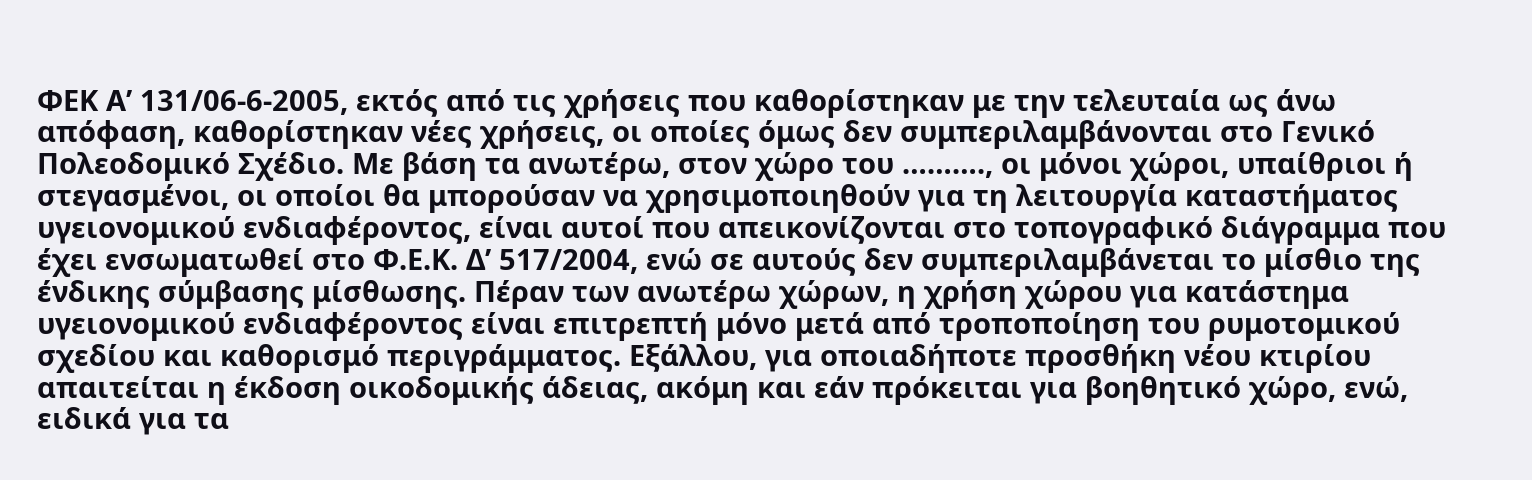ΦΕΚ Α’ 131/06-6-2005, εκτός από τις χρήσεις που καθορίστηκαν με την τελευταία ως άνω απόφαση, καθορίστηκαν νέες χρήσεις, οι οποίες όμως δεν συμπεριλαμβάνονται στο Γενικό Πολεοδομικό Σχέδιο. Με βάση τα ανωτέρω, στον χώρο του ………., οι μόνοι χώροι, υπαίθριοι ή στεγασμένοι, οι οποίοι θα μπορούσαν να χρησιμοποιηθούν για τη λειτουργία καταστήματος υγειονομικού ενδιαφέροντος, είναι αυτοί που απεικονίζονται στο τοπογραφικό διάγραμμα που έχει ενσωματωθεί στο Φ.Ε.Κ. Δ’ 517/2004, ενώ σε αυτούς δεν συμπεριλαμβάνεται το μίσθιο της ένδικης σύμβασης μίσθωσης. Πέραν των ανωτέρω χώρων, η χρήση χώρου για κατάστημα υγειονομικού ενδιαφέροντος είναι επιτρεπτή μόνο μετά από τροποποίηση του ρυμοτομικού σχεδίου και καθορισμό περιγράμματος. Εξάλλου, για οποιαδήποτε προσθήκη νέου κτιρίου απαιτείται η έκδοση οικοδομικής άδειας, ακόμη και εάν πρόκειται για βοηθητικό χώρο, ενώ, ειδικά για τα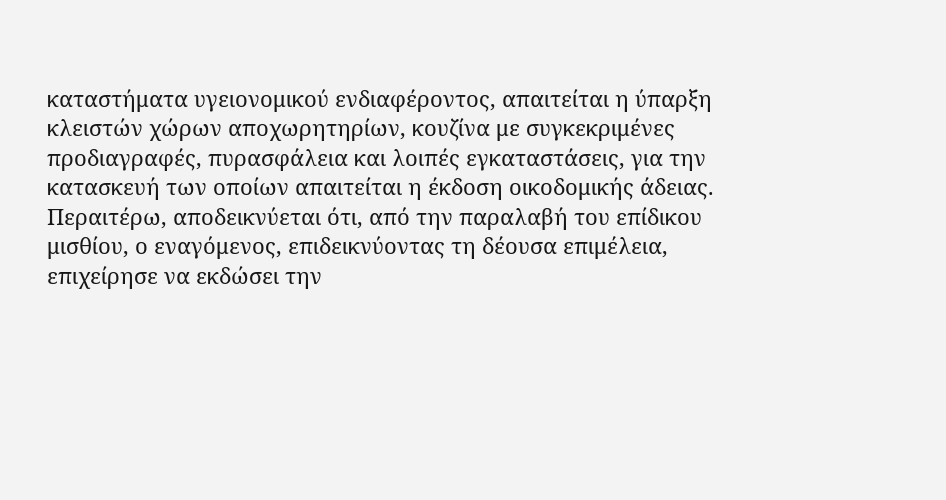καταστήματα υγειονομικού ενδιαφέροντος, απαιτείται η ύπαρξη κλειστών χώρων αποχωρητηρίων, κουζίνα με συγκεκριμένες προδιαγραφές, πυρασφάλεια και λοιπές εγκαταστάσεις, για την κατασκευή των οποίων απαιτείται η έκδοση οικοδομικής άδειας. Περαιτέρω, αποδεικνύεται ότι, από την παραλαβή του επίδικου μισθίου, ο εναγόμενος, επιδεικνύοντας τη δέουσα επιμέλεια, επιχείρησε να εκδώσει την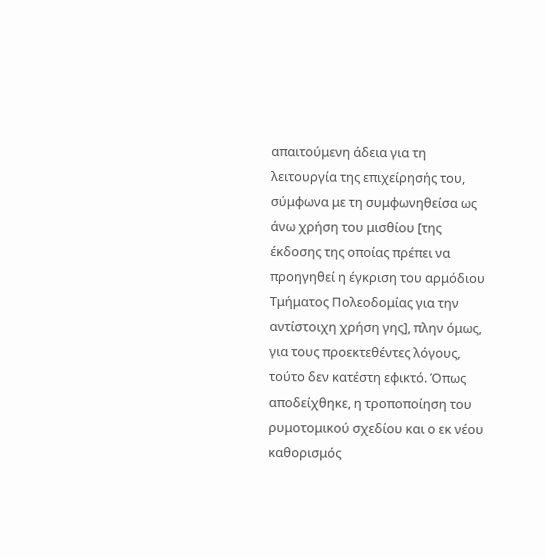απαιτούμενη άδεια για τη λειτουργία της επιχείρησής του, σύμφωνα με τη συμφωνηθείσα ως άνω χρήση του μισθίου [της έκδοσης της οποίας πρέπει να προηγηθεί η έγκριση του αρμόδιου Τμήματος Πολεοδομίας για την αντίστοιχη χρήση γης], πλην όμως, για τους προεκτεθέντες λόγους, τούτο δεν κατέστη εφικτό. Όπως αποδείχθηκε, η τροποποίηση του ρυμοτομικού σχεδίου και ο εκ νέου καθορισμός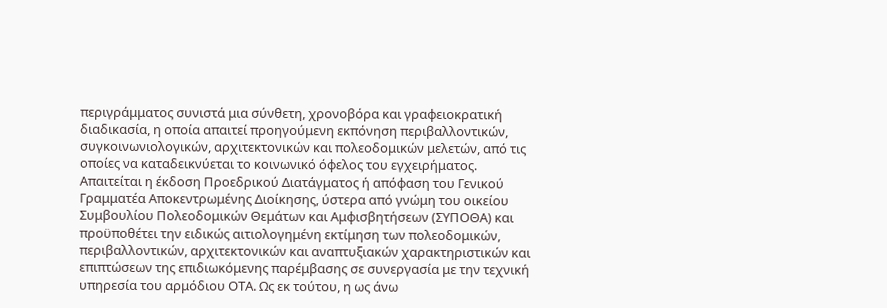περιγράμματος συνιστά μια σύνθετη, χρονοβόρα και γραφειοκρατική διαδικασία, η οποία απαιτεί προηγούμενη εκπόνηση περιβαλλοντικών, συγκοινωνιολογικών, αρχιτεκτονικών και πολεοδομικών μελετών, από τις οποίες να καταδεικνύεται το κοινωνικό όφελος του εγχειρήματος. Απαιτείται η έκδοση Προεδρικού Διατάγματος ή απόφαση του Γενικού Γραμματέα Αποκεντρωμένης Διοίκησης, ύστερα από γνώμη του οικείου Συμβουλίου Πολεοδομικών Θεμάτων και Αμφισβητήσεων (ΣΥΠΟΘΑ) και προϋποθέτει την ειδικώς αιτιολογημένη εκτίμηση των πολεοδομικών, περιβαλλοντικών, αρχιτεκτονικών και αναπτυξιακών χαρακτηριστικών και επιπτώσεων της επιδιωκόμενης παρέμβασης σε συνεργασία με την τεχνική υπηρεσία του αρμόδιου ΟΤΑ. Ως εκ τούτου, η ως άνω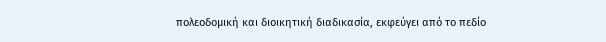πολεοδομική και διοικητική διαδικασία, εκφεύγει από το πεδίο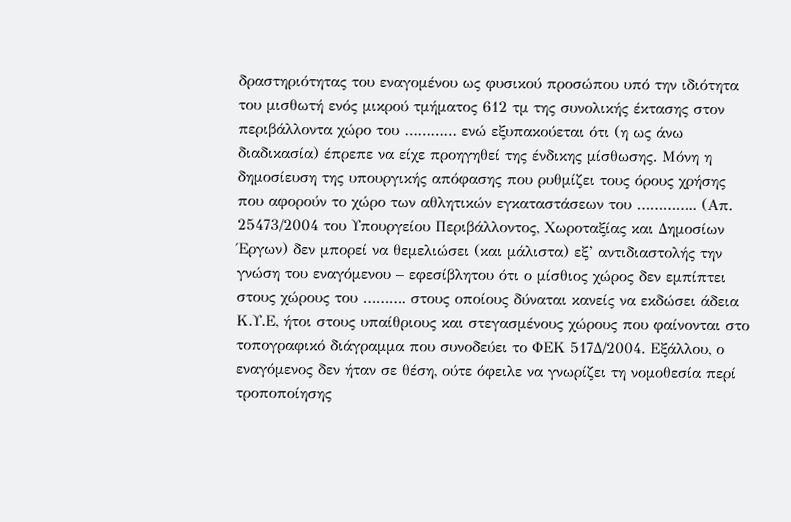δραστηριότητας του εναγομένου ως φυσικού προσώπου υπό την ιδιότητα του μισθωτή ενός μικρού τμήματος 612 τμ της συνολικής έκτασης στον περιβάλλοντα χώρο του ………… ενώ εξυπακούεται ότι (η ως άνω διαδικασία) έπρεπε να είχε προηγηθεί της ένδικης μίσθωσης. Μόνη η δημοσίευση της υπουργικής απόφασης που ρυθμίζει τους όρους χρήσης που αφορούν το χώρο των αθλητικών εγκαταστάσεων του ………….. (Απ. 25473/2004 του Υπουργείου Περιβάλλοντος, Χωροταξίας και Δημοσίων Έργων) δεν μπορεί να θεμελιώσει (και μάλιστα) εξ’ αντιδιαστολής την γνώση του εναγόμενου – εφεσίβλητου ότι ο μίσθιος χώρος δεν εμπίπτει στους χώρους του ………. στους οποίους δύναται κανείς να εκδώσει άδεια Κ.Υ.Ε, ήτοι στους υπαίθριους και στεγασμένους χώρους που φαίνονται στο τοπογραφικό διάγραμμα που συνοδεύει το ΦΕΚ 517Δ/2004. Εξάλλου, ο εναγόμενος δεν ήταν σε θέση, ούτε όφειλε να γνωρίζει τη νομοθεσία περί τροποποίησης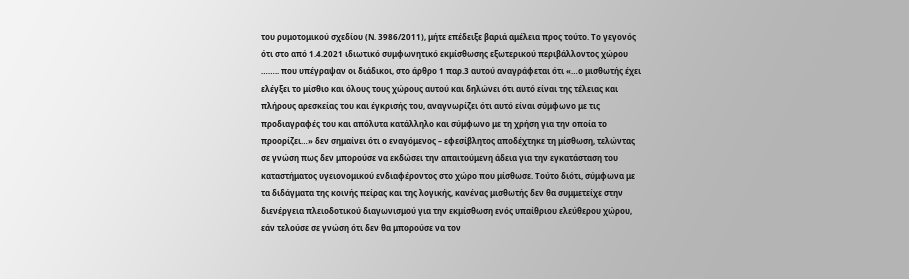του ρυμοτομικού σχεδίου (Ν. 3986/2011), μήτε επέδειξε βαριά αμέλεια προς τούτο. Το γεγονός ότι στο από 1.4.2021 ιδιωτικό συμφωνητικό εκμίσθωσης εξωτερικού περιβάλλοντος χώρου …….. που υπέγραψαν οι διάδικοι, στο άρθρο 1 παρ.3 αυτού αναγράφεται ότι «…ο μισθωτής έχει ελέγξει το μίσθιο και όλους τους χώρους αυτού και δηλώνει ότι αυτό είναι της τέλειας και πλήρους αρεσκείας του και έγκρισής του, αναγνωρίζει ότι αυτό είναι σύμφωνο με τις προδιαγραφές του και απόλυτα κατάλληλο και σύμφωνο με τη χρήση για την οποία το προορίζει…» δεν σημαίνει ότι ο εναγόμενος – εφεσίβλητος αποδέχτηκε τη μίσθωση, τελώντας σε γνώση πως δεν μπορούσε να εκδώσει την απαιτούμενη άδεια για την εγκατάσταση του καταστήματος υγειονομικού ενδιαφέροντος στο χώρο που μίσθωσε. Τούτο διότι, σύμφωνα με τα διδάγματα της κοινής πείρας και της λογικής, κανένας μισθωτής δεν θα συμμετείχε στην διενέργεια πλειοδοτικού διαγωνισμού για την εκμίσθωση ενός υπαίθριου ελεύθερου χώρου, εάν τελούσε σε γνώση ότι δεν θα μπορούσε να τον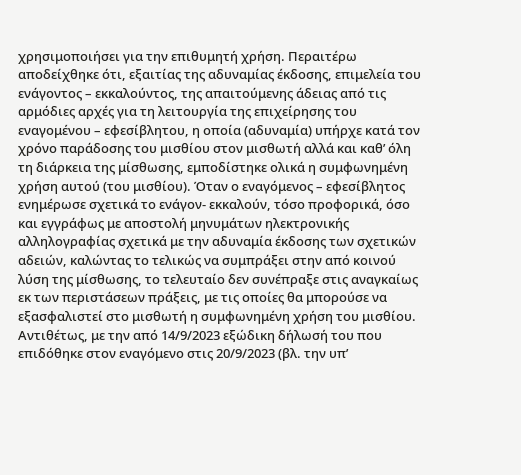χρησιμοποιήσει για την επιθυμητή χρήση. Περαιτέρω αποδείχθηκε ότι, εξαιτίας της αδυναμίας έκδοσης, επιμελεία του ενάγοντος – εκκαλούντος, της απαιτούμενης άδειας από τις αρμόδιες αρχές για τη λειτουργία της επιχείρησης του εναγομένου – εφεσίβλητου, η οποία (αδυναμία) υπήρχε κατά τον χρόνο παράδοσης του μισθίου στον μισθωτή αλλά και καθ’ όλη τη διάρκεια της μίσθωσης, εμποδίστηκε ολικά η συμφωνημένη χρήση αυτού (του μισθίου). Όταν ο εναγόμενος – εφεσίβλητος ενημέρωσε σχετικά το ενάγον- εκκαλούν, τόσο προφορικά, όσο και εγγράφως με αποστολή μηνυμάτων ηλεκτρονικής αλληλογραφίας σχετικά με την αδυναμία έκδοσης των σχετικών αδειών, καλώντας το τελικώς να συμπράξει στην από κοινού λύση της μίσθωσης, το τελευταίο δεν συνέπραξε στις αναγκαίως εκ των περιστάσεων πράξεις, με τις οποίες θα μπορούσε να εξασφαλιστεί στο μισθωτή η συμφωνημένη χρήση του μισθίου. Αντιθέτως, με την από 14/9/2023 εξώδικη δήλωσή του που επιδόθηκε στον εναγόμενο στις 20/9/2023 (βλ. την υπ’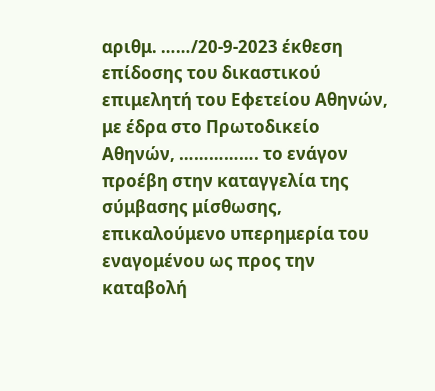αριθμ. ……/20-9-2023 έκθεση επίδοσης του δικαστικού επιμελητή του Εφετείου Αθηνών, με έδρα στο Πρωτοδικείο Αθηνών, ……………. το ενάγον προέβη στην καταγγελία της σύμβασης μίσθωσης, επικαλούμενο υπερημερία του εναγομένου ως προς την καταβολή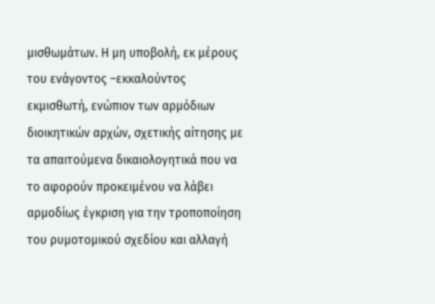μισθωμάτων. Η μη υποβολή, εκ μέρους του ενάγοντος –εκκαλούντος εκμισθωτή, ενώπιον των αρμόδιων διοικητικών αρχών, σχετικής αίτησης με τα απαιτούμενα δικαιολογητικά που να το αφορούν προκειμένου να λάβει αρμοδίως έγκριση για την τροποποίηση του ρυμοτομικού σχεδίου και αλλαγή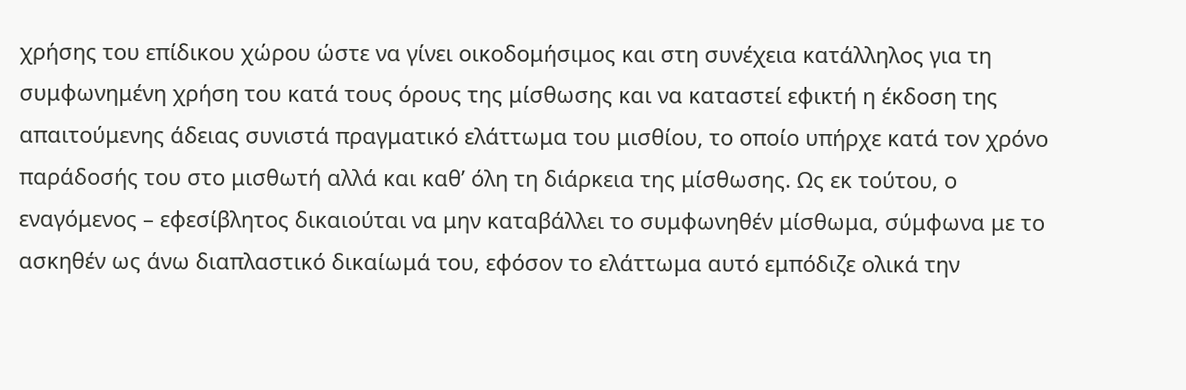χρήσης του επίδικου χώρου ώστε να γίνει οικοδομήσιμος και στη συνέχεια κατάλληλος για τη συμφωνημένη χρήση του κατά τους όρους της μίσθωσης και να καταστεί εφικτή η έκδοση της απαιτούμενης άδειας συνιστά πραγματικό ελάττωμα του μισθίου, το οποίο υπήρχε κατά τον χρόνο παράδοσής του στο μισθωτή αλλά και καθ’ όλη τη διάρκεια της μίσθωσης. Ως εκ τούτου, ο εναγόμενος – εφεσίβλητος δικαιούται να μην καταβάλλει το συμφωνηθέν μίσθωμα, σύμφωνα με το ασκηθέν ως άνω διαπλαστικό δικαίωμά του, εφόσον το ελάττωμα αυτό εμπόδιζε ολικά την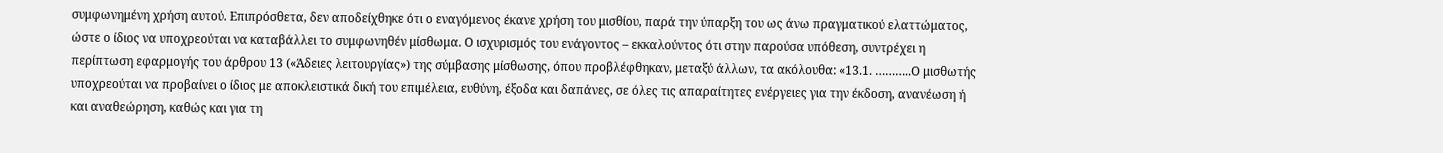συμφωνημένη χρήση αυτού. Επιπρόσθετα, δεν αποδείχθηκε ότι ο εναγόμενος έκανε χρήση του μισθίου, παρά την ύπαρξη του ως άνω πραγματικού ελαττώματος, ώστε ο ίδιος να υποχρεούται να καταβάλλει το συμφωνηθέν μίσθωμα. Ο ισχυρισμός του ενάγοντος – εκκαλούντος ότι στην παρούσα υπόθεση, συντρέχει η περίπτωση εφαρμογής του άρθρου 13 («Άδειες λειτουργίας») της σύμβασης μίσθωσης, όπου προβλέφθηκαν, μεταξύ άλλων, τα ακόλουθα: «13.1. ………..Ο μισθωτής υποχρεούται να προβαίνει ο ίδιος με αποκλειστικά δική του επιμέλεια, ευθύνη, έξοδα και δαπάνες, σε όλες τις απαραίτητες ενέργειες για την έκδοση, ανανέωση ή και αναθεώρηση, καθώς και για τη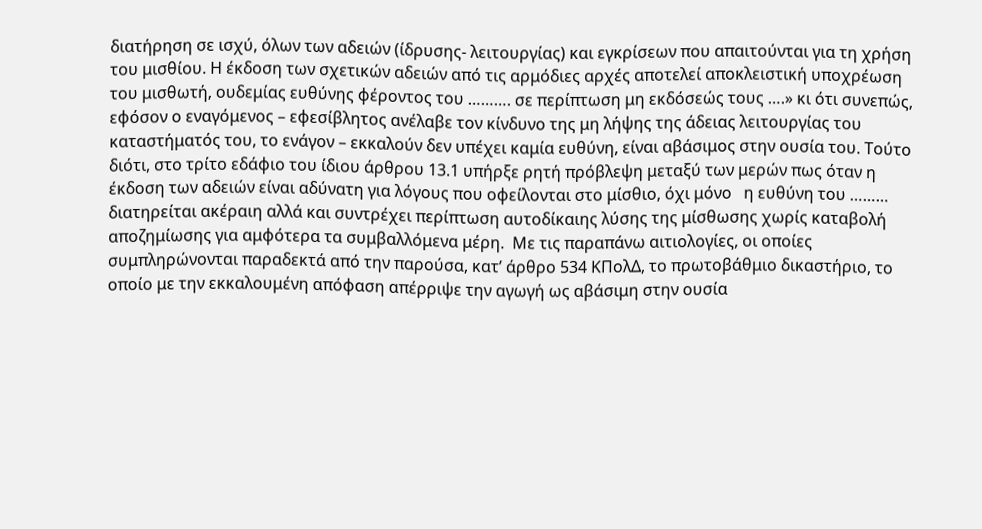διατήρηση σε ισχύ, όλων των αδειών (ίδρυσης- λειτουργίας) και εγκρίσεων που απαιτούνται για τη χρήση του μισθίου. Η έκδοση των σχετικών αδειών από τις αρμόδιες αρχές αποτελεί αποκλειστική υποχρέωση του μισθωτή, ουδεμίας ευθύνης φέροντος του ………. σε περίπτωση μη εκδόσεώς τους ….» κι ότι συνεπώς, εφόσον ο εναγόμενος – εφεσίβλητος ανέλαβε τον κίνδυνο της μη λήψης της άδειας λειτουργίας του καταστήματός του, το ενάγον – εκκαλούν δεν υπέχει καμία ευθύνη, είναι αβάσιμος στην ουσία του. Τούτο διότι, στο τρίτο εδάφιο του ίδιου άρθρου 13.1 υπήρξε ρητή πρόβλεψη μεταξύ των μερών πως όταν η έκδοση των αδειών είναι αδύνατη για λόγους που οφείλονται στο μίσθιο, όχι μόνο   η ευθύνη του ……… διατηρείται ακέραιη αλλά και συντρέχει περίπτωση αυτοδίκαιης λύσης της μίσθωσης χωρίς καταβολή αποζημίωσης για αμφότερα τα συμβαλλόμενα μέρη.  Με τις παραπάνω αιτιολογίες, οι οποίες συμπληρώνονται παραδεκτά από την παρούσα, κατ’ άρθρο 534 ΚΠολΔ, το πρωτοβάθμιο δικαστήριο, το οποίο με την εκκαλουμένη απόφαση απέρριψε την αγωγή ως αβάσιμη στην ουσία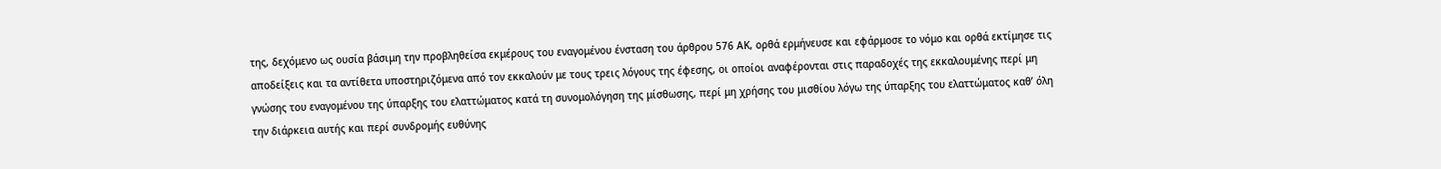της, δεχόμενο ως ουσία βάσιμη την προβληθείσα εκμέρους του εναγομένου ένσταση του άρθρου 576 ΑΚ, ορθά ερμήνευσε και εφάρμοσε το νόμο και ορθά εκτίμησε τις αποδείξεις και τα αντίθετα υποστηριζόμενα από τον εκκαλούν με τους τρεις λόγους της έφεσης, οι οποίοι αναφέρονται στις παραδοχές της εκκαλουμένης περί μη γνώσης του εναγομένου της ύπαρξης του ελαττώματος κατά τη συνομολόγηση της μίσθωσης, περί μη χρήσης του μισθίου λόγω της ύπαρξης του ελαττώματος καθ’ όλη την διάρκεια αυτής και περί συνδρομής ευθύνης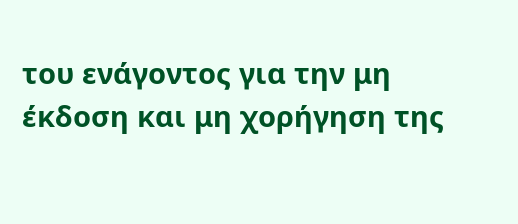του ενάγοντος για την μη έκδοση και μη χορήγηση της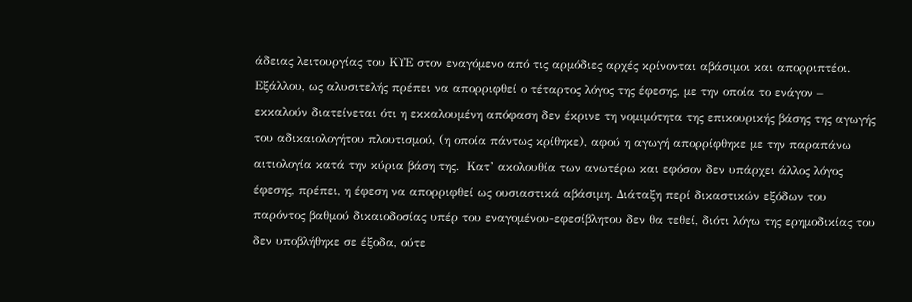άδειας λειτουργίας του ΚΥΕ στον εναγόμενο από τις αρμόδιες αρχές κρίνονται αβάσιμοι και απορριπτέοι. Εξάλλου, ως αλυσιτελής πρέπει να απορριφθεί ο τέταρτος λόγος της έφεσης, με την οποία το ενάγον – εκκαλούν διατείνεται ότι η εκκαλουμένη απόφαση δεν έκρινε τη νομιμότητα της επικουρικής βάσης της αγωγής του αδικαιολογήτου πλουτισμού, (η οποία πάντως κρίθηκε), αφού η αγωγή απορρίφθηκε με την παραπάνω αιτιολογία κατά την κύρια βάση της.  Κατ’ ακολουθία των ανωτέρω και εφόσον δεν υπάρχει άλλος λόγος έφεσης, πρέπει, η έφεση να απορριφθεί ως ουσιαστικά αβάσιμη. Διάταξη περί δικαστικών εξόδων του παρόντος βαθμού δικαιοδοσίας υπέρ του εναγομένου-εφεσίβλητου δεν θα τεθεί, διότι λόγω της ερημοδικίας του δεν υποβλήθηκε σε έξοδα, ούτε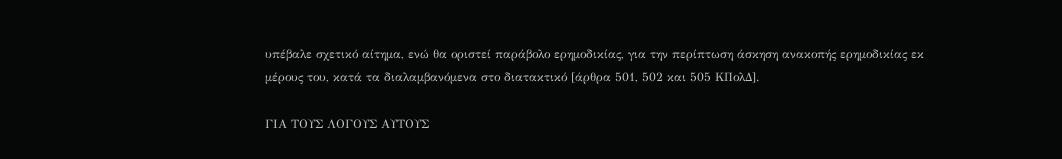υπέβαλε σχετικό αίτημα, ενώ θα οριστεί παράβολο ερημοδικίας, για την περίπτωση άσκηση ανακοπής ερημοδικίας εκ μέρους του, κατά τα διαλαμβανόμενα στο διατακτικό [άρθρα 501, 502 και 505 ΚΠολΔ].

ΓΙΑ ΤΟΥΣ ΛΟΓΟΥΣ ΑΥΤΟΥΣ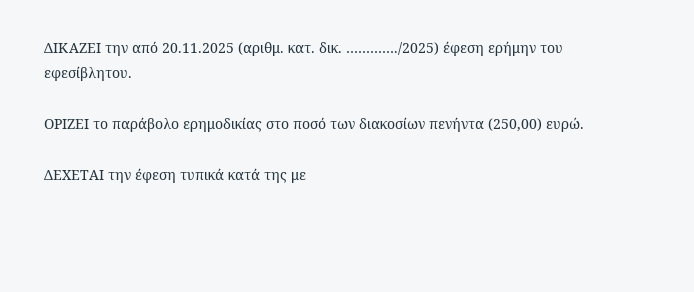ΔΙΚΑΖΕΙ την από 20.11.2025 (αριθμ. κατ. δικ. …………./2025) έφεση ερήμην του εφεσίβλητου.

ΟΡΙΖΕΙ το παράβολο ερημοδικίας στο ποσό των διακοσίων πενήντα (250,00) ευρώ.

ΔΕΧΕΤΑΙ την έφεση τυπικά κατά της με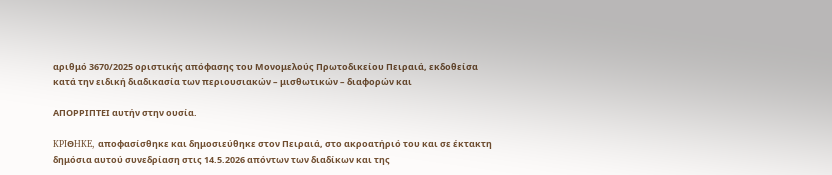αριθμό 3670/2025 οριστικής απόφασης του Μονομελούς Πρωτοδικείου Πειραιά, εκδοθείσα κατά την ειδική διαδικασία των περιουσιακών – μισθωτικών – διαφορών και

ΑΠΟΡΡΙΠΤΕΙ αυτήν στην ουσία.

KPIΘHKE, αποφασίσθηκε και δημοσιεύθηκε στον Πειραιά, στο ακροατήριό του και σε έκτακτη δημόσια αυτού συνεδρίαση στις 14.5.2026 απόντων των διαδίκων και της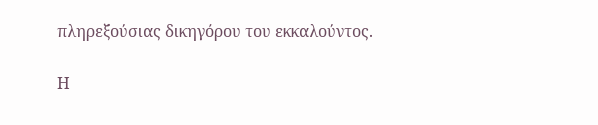πληρεξούσιας δικηγόρου του εκκαλούντος.

Η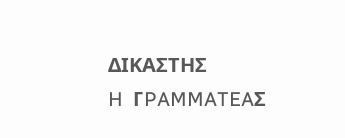ΔΙΚΑΣΤΗΣ                                                                    H  ΓPAMMATEAΣ